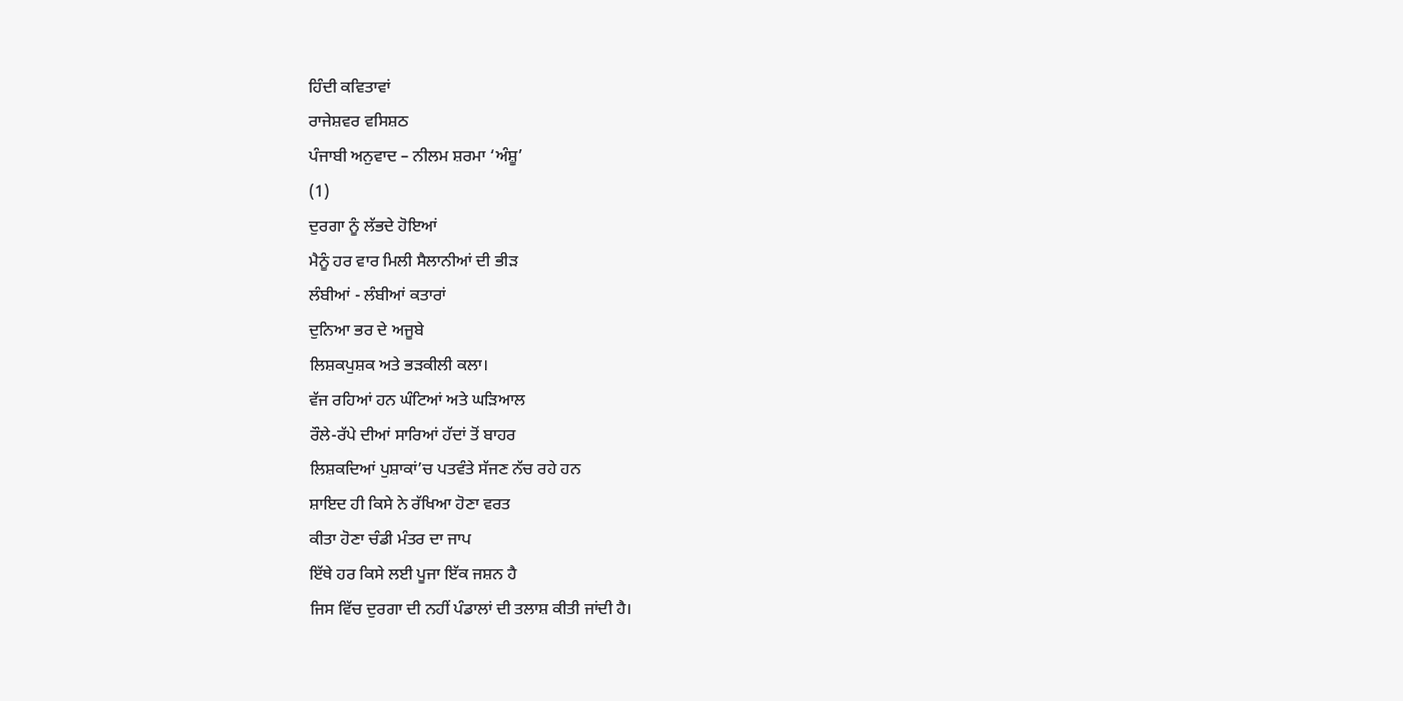ਹਿੰਦੀ ਕਵਿਤਾਵਾਂ
ਰਾਜੇਸ਼ਵਰ ਵਸਿਸ਼ਠ
ਪੰਜਾਬੀ ਅਨੁਵਾਦ – ਨੀਲਮ ਸ਼ਰਮਾ ‘ਅੰਸ਼ੂ’
(1)
ਦੁਰਗਾ ਨੂੰ ਲੱਭਦੇ ਹੋਇਆਂ
ਮੈਨੂੰ ਹਰ ਵਾਰ ਮਿਲੀ ਸੈਲਾਨੀਆਂ ਦੀ ਭੀੜ
ਲੰਬੀਆਂ - ਲੰਬੀਆਂ ਕਤਾਰਾਂ
ਦੁਨਿਆ ਭਰ ਦੇ ਅਜੂਬੇ
ਲਿਸ਼ਕਪੁਸ਼ਕ ਅਤੇ ਭੜਕੀਲੀ ਕਲਾ।
ਵੱਜ ਰਹਿਆਂ ਹਨ ਘੰਟਿਆਂ ਅਤੇ ਘੜਿਆਲ
ਰੌਲੇ-ਰੱਪੇ ਦੀਆਂ ਸਾਰਿਆਂ ਹੱਦਾਂ ਤੋਂ ਬਾਹਰ
ਲਿਸ਼ਕਦਿਆਂ ਪੁਸ਼ਾਕਾਂ’ਚ ਪਤਵੰਤੇ ਸੱਜਣ ਨੱਚ ਰਹੇ ਹਨ
ਸ਼ਾਇਦ ਹੀ ਕਿਸੇ ਨੇ ਰੱਖਿਆ ਹੋਣਾ ਵਰਤ
ਕੀਤਾ ਹੋਣਾ ਚੰਡੀ ਮੰਤਰ ਦਾ ਜਾਪ
ਇੱਥੇ ਹਰ ਕਿਸੇ ਲਈ ਪੂਜਾ ਇੱਕ ਜਸ਼ਨ ਹੈ
ਜਿਸ ਵਿੱਚ ਦੁਰਗਾ ਦੀ ਨਹੀਂ ਪੰਡਾਲਾਂ ਦੀ ਤਲਾਸ਼ ਕੀਤੀ ਜਾਂਦੀ ਹੈ।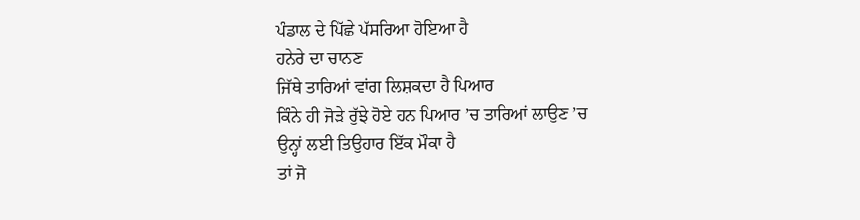ਪੰਡਾਲ ਦੇ ਪਿੱਛੇ ਪੱਸਰਿਆ ਹੋਇਆ ਹੈ
ਹਨੇਰੇ ਦਾ ਚਾਨਣ
ਜਿੱਥੇ ਤਾਰਿਆਂ ਵਾਂਗ ਲਿਸ਼ਕਦਾ ਹੈ ਪਿਆਰ
ਕਿੰਨੇ ਹੀ ਜੋੜੇ ਰੁੱਝੇ ਹੋਏ ਹਨ ਪਿਆਰ ’ਚ ਤਾਰਿਆਂ ਲਾਉਣ ’ਚ
ਉਨ੍ਹਾਂ ਲਈ ਤਿਉਹਾਰ ਇੱਕ ਮੌਕਾ ਹੈ
ਤਾਂ ਜੋ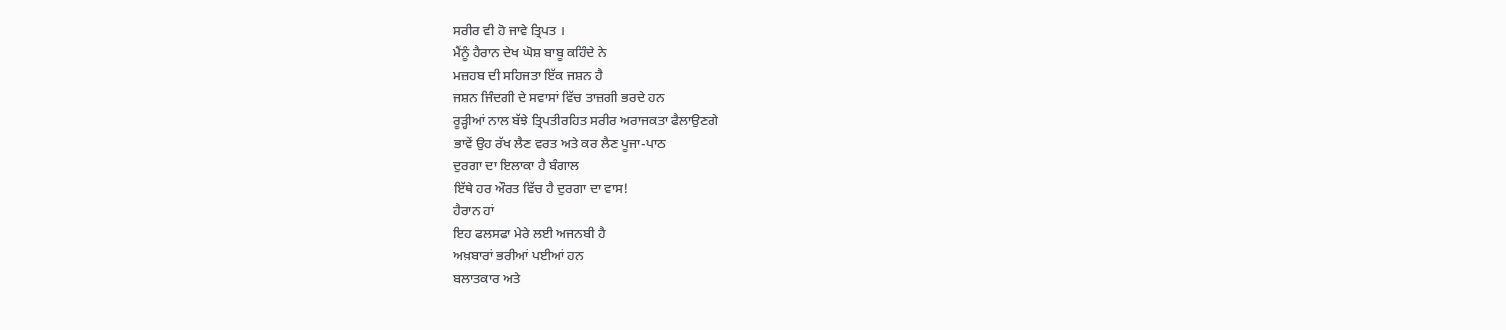ਸਰੀਰ ਵੀ ਹੋ ਜਾਵੇ ਤ੍ਰਿਪਤ ।
ਮੈਂਨੂੰ ਹੈਰਾਨ ਦੇਖ ਘੋਸ਼ ਬਾਬੂ ਕਹਿੰਦੇ ਨੇ
ਮਜ਼ਹਬ ਦੀ ਸਹਿਜਤਾ ਇੱਕ ਜਸ਼ਨ ਹੈ
ਜਸ਼ਨ ਜਿੰਦਗੀ ਦੇ ਸਵਾਸਾਂ ਵਿੱਚ ਤਾਜ਼ਗੀ ਭਰਦੇ ਹਨ
ਰੂੜ੍ਹੀਆਂ ਨਾਲ ਬੱਝੇ ਤ੍ਰਿਪਤੀਰਹਿਤ ਸਰੀਰ ਅਰਾਜਕਤਾ ਫੈਲਾਉਣਗੇ
ਭਾਵੇਂ ਉਹ ਰੱਖ ਲੈਣ ਵਰਤ ਅਤੇ ਕਰ ਲੈਣ ਪੂਜਾ-ਪਾਠ
ਦੁਰਗਾ ਦਾ ਇਲਾਕਾ ਹੈ ਬੰਗਾਲ
ਇੱਥੇ ਹਰ ਔਰਤ ਵਿੱਚ ਹੈ ਦੁਰਗਾ ਦਾ ਵਾਸ!
ਹੈਰਾਨ ਹਾਂ
ਇਹ ਫਲਸਫਾ ਮੇਰੇ ਲਈ ਅਜਨਬੀ ਹੈ
ਅਖ਼ਬਾਰਾਂ ਭਰੀਆਂ ਪਈਆਂ ਹਨ
ਬਲਾਤਕਾਰ ਅਤੇ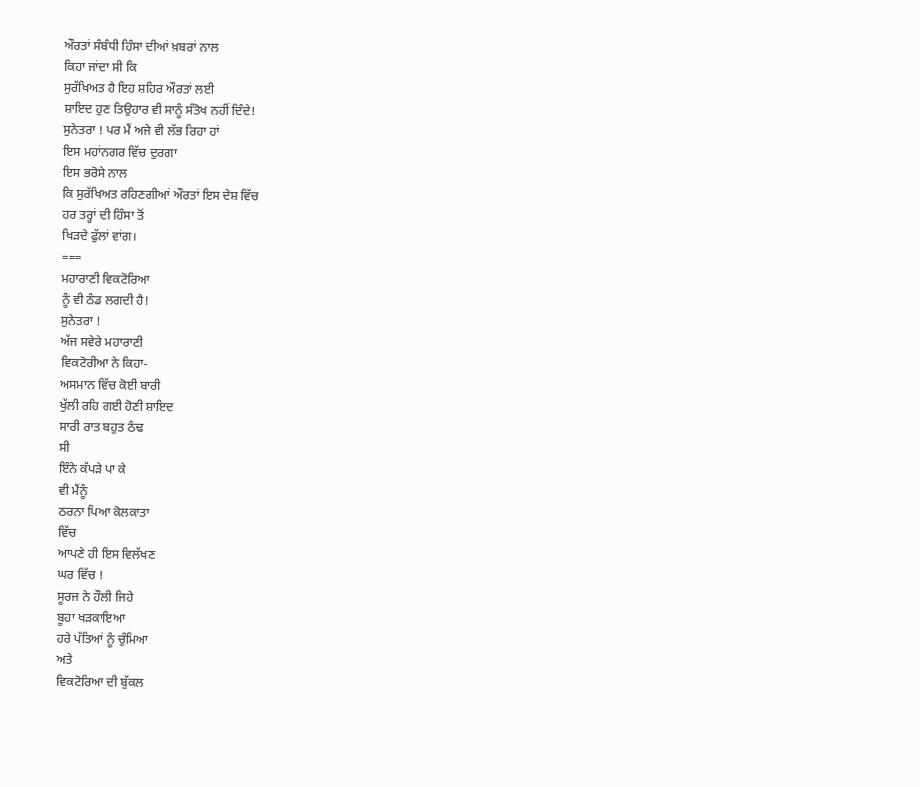ਔਰਤਾਂ ਸੰਬੰਧੀ ਹਿੰਸਾ ਦੀਆਂ ਖ਼ਬਰਾਂ ਨਾਲ
ਕਿਹਾ ਜਾਂਦਾ ਸੀ ਕਿ
ਸੁਰੱਖਿਅਤ ਹੈ ਇਹ ਸ਼ਹਿਰ ਔਰਤਾਂ ਲਈ
ਸ਼ਾਇਦ ਹੁਣ ਤਿਉਹਾਰ ਵੀ ਸਾਨੂੰ ਸੰਤੋਖ ਨਹੀਂ ਦਿੰਦੇ!
ਸੁਨੇਤਰਾ ! ਪਰ ਮੈਂ ਅਜੇ ਵੀ ਲੱਭ ਰਿਹਾ ਹਾਂ
ਇਸ ਮਹਾਂਨਗਰ ਵਿੱਚ ਦੁਰਗਾ
ਇਸ ਭਰੋਸੇ ਨਾਲ
ਕਿ ਸੁਰੱਖਿਅਤ ਰਹਿਣਗੀਆਂ ਔਰਤਾਂ ਇਸ ਦੇਸ਼ ਵਿੱਚ
ਹਰ ਤਰ੍ਹਾਂ ਦੀ ਹਿੰਸਾ ਤੋਂ
ਖਿੜਦੇ ਫੁੱਲਾਂ ਵਾਂਗ।
===
ਮਹਾਰਾਣੀ ਵਿਕਟੋਰਿਆ
ਨੂੰ ਵੀ ਠੰਡ ਲਗਦੀ ਹੈ!
ਸੁਨੇਤਰਾ !
ਅੱਜ ਸਵੇਰੇ ਮਹਾਰਾਣੀ
ਵਿਕਟੋਰੀਆ ਨੇ ਕਿਹਾ-
ਅਸਮਾਨ ਵਿੱਚ ਕੋਈ ਬਾਰੀ
ਖੁੱਲੀ ਰਹਿ ਗਈ ਹੋਣੀ ਸ਼ਾਇਦ
ਸਾਰੀ ਰਾਤ ਬਹੁਤ ਠੰਢ
ਸੀ
ਇੰਨੇ ਕੱਪੜੇ ਪਾ ਕੇ
ਵੀ ਮੈਂਨੂੰ
ਠਰਨਾ ਪਿਆ ਕੋਲਕਾਤਾ
ਵਿੱਚ
ਆਪਣੇ ਹੀ ਇਸ ਵਿਲੱਖਣ
ਘਰ ਵਿੱਚ !
ਸੂਰਜ ਨੇ ਹੌਲੀ ਜਿਹੇ
ਬੂਹਾ ਖੜਕਾਇਆ
ਹਰੇ ਪੱਤਿਆਂ ਨੂੰ ਚੁੰਮਿਆ
ਅਤੇ
ਵਿਕਟੋਰਿਆ ਦੀ ਬੁੱਕਲ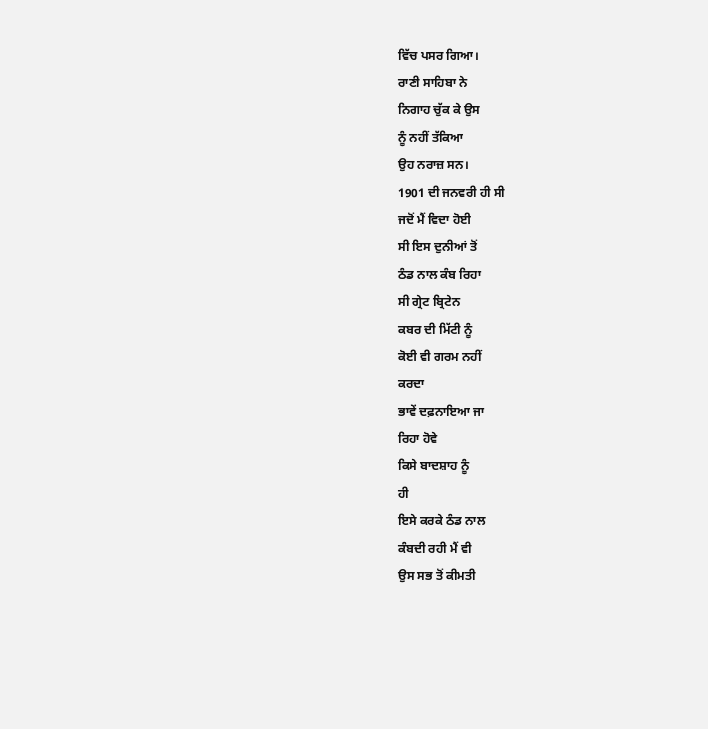ਵਿੱਚ ਪਸਰ ਗਿਆ।
ਰਾਣੀ ਸਾਹਿਬਾ ਨੇ
ਨਿਗਾਹ ਚੁੱਕ ਕੇ ਉਸ
ਨੂੰ ਨਹੀਂ ਤੱਕਿਆ
ਉਹ ਨਰਾਜ਼ ਸਨ।
1901 ਦੀ ਜਨਵਰੀ ਹੀ ਸੀ
ਜਦੋਂ ਮੈਂ ਵਿਦਾ ਹੋਈ
ਸੀ ਇਸ ਦੁਨੀਆਂ ਤੋਂ
ਠੰਡ ਨਾਲ ਕੰਬ ਰਿਹਾ
ਸੀ ਗ੍ਰੇਟ ਬ੍ਰਿਟੇਨ
ਕਬਰ ਦੀ ਮਿੱਟੀ ਨੂੰ
ਕੋਈ ਵੀ ਗਰਮ ਨਹੀਂ
ਕਰਦਾ
ਭਾਵੇਂ ਦਫ਼ਨਾਇਆ ਜਾ
ਰਿਹਾ ਹੋਵੇ
ਕਿਸੇ ਬਾਦਸ਼ਾਹ ਨੂੰ
ਹੀ
ਇਸੇ ਕਰਕੇ ਠੰਡ ਨਾਲ
ਕੰਬਦੀ ਰਹੀ ਮੈਂ ਵੀ
ਉਸ ਸਭ ਤੋਂ ਕੀਮਤੀ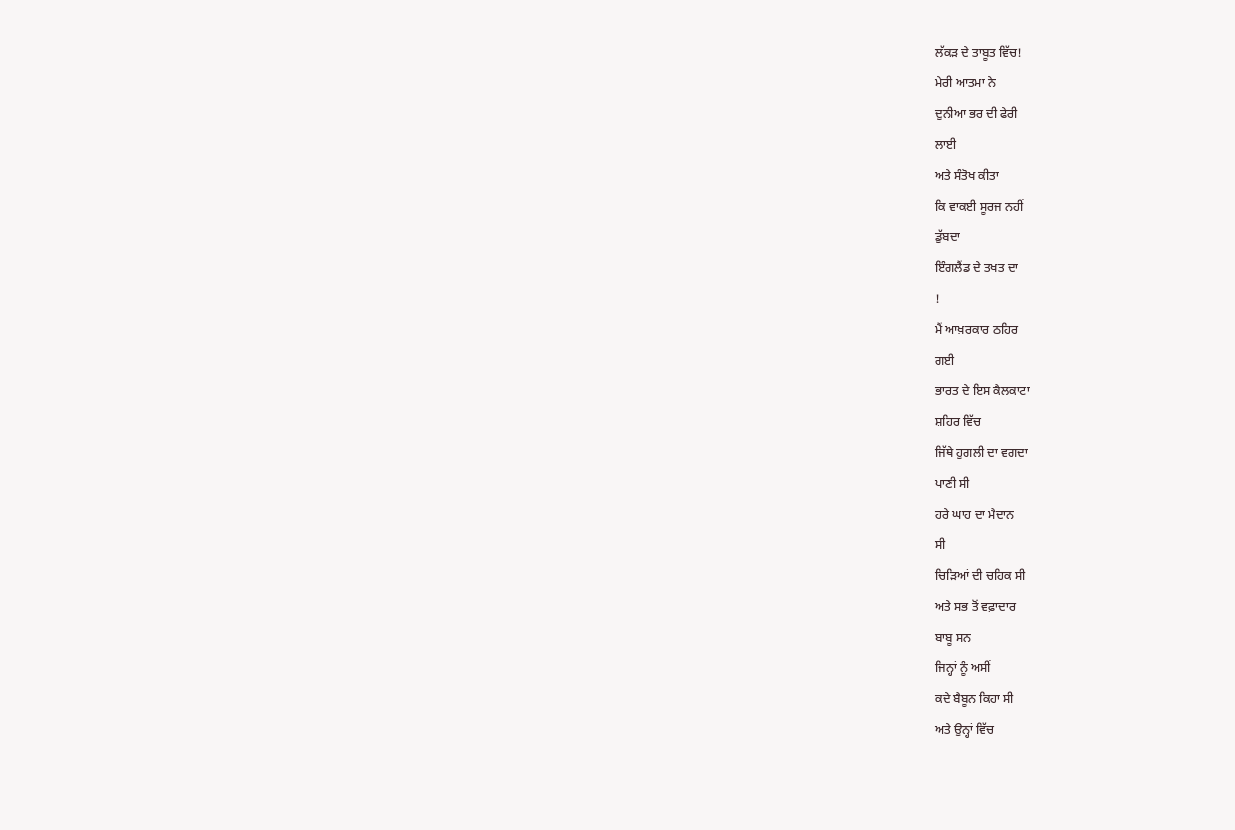ਲੱਕੜ ਦੇ ਤਾਬੂਤ ਵਿੱਚ!
ਮੇਰੀ ਆਤਮਾ ਨੇ
ਦੁਨੀਆ ਭਰ ਦੀ ਫੇਰੀ
ਲਾਈ
ਅਤੇ ਸੰਤੋਖ ਕੀਤਾ
ਕਿ ਵਾਕਈ ਸੂਰਜ ਨਹੀਂ
ਡੁੱਬਦਾ
ਇੰਗਲੈਂਡ ਦੇ ਤਖਤ ਦਾ
!
ਮੈਂ ਆਖ਼ਰਕਾਰ ਠਹਿਰ
ਗਈ
ਭਾਰਤ ਦੇ ਇਸ ਕੈਲਕਾਟਾ
ਸ਼ਹਿਰ ਵਿੱਚ
ਜਿੱਥੇ ਹੁਗਲੀ ਦਾ ਵਗਦਾ
ਪਾਣੀ ਸੀ
ਹਰੇ ਘਾਹ ਦਾ ਮੈਦਾਨ
ਸੀ
ਚਿੜਿਆਂ ਦੀ ਚਹਿਕ ਸੀ
ਅਤੇ ਸਭ ਤੋਂ ਵਫ਼ਾਦਾਰ
ਬਾਬੂ ਸਨ
ਜਿਨ੍ਹਾਂ ਨੂੰ ਅਸੀਂ
ਕਦੇ ਬੈਬੂਨ ਕਿਹਾ ਸੀ
ਅਤੇ ਉਨ੍ਹਾਂ ਵਿੱਚ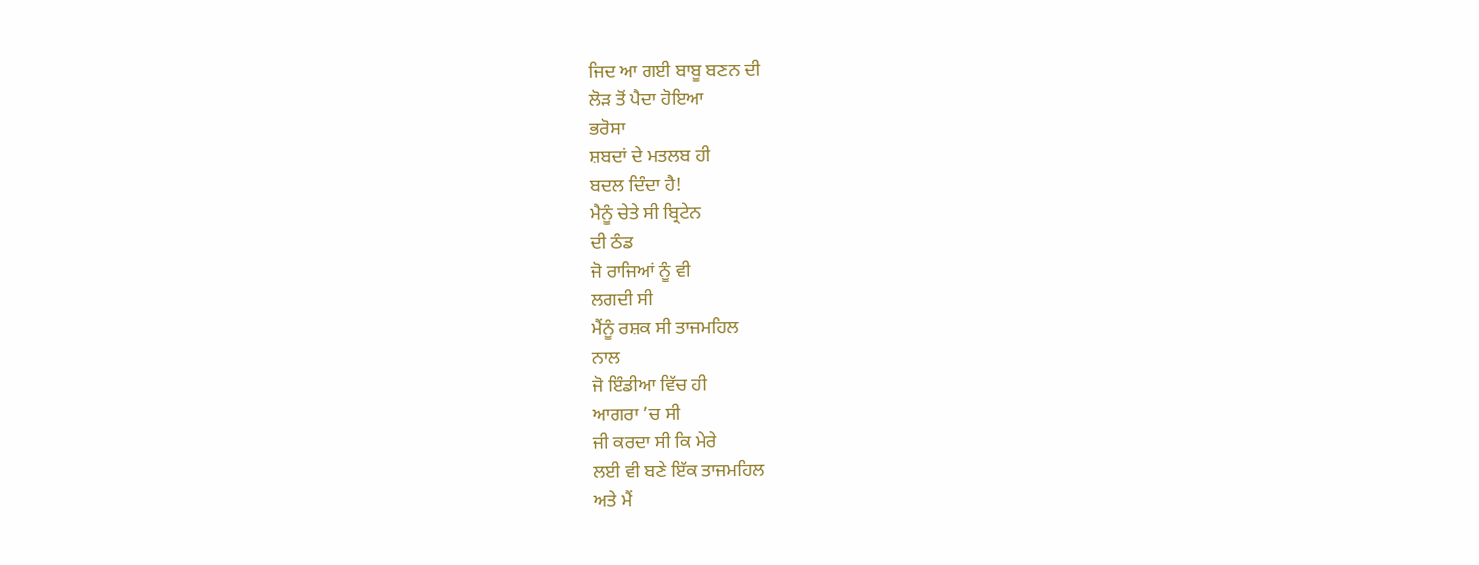ਜਿਦ ਆ ਗਈ ਬਾਬੂ ਬਣਨ ਦੀ
ਲੋੜ ਤੋਂ ਪੈਦਾ ਹੋਇਆ
ਭਰੋਸਾ
ਸ਼ਬਦਾਂ ਦੇ ਮਤਲਬ ਹੀ
ਬਦਲ ਦਿੰਦਾ ਹੈ!
ਮੈਨੂੰ ਚੇਤੇ ਸੀ ਬ੍ਰਿਟੇਨ
ਦੀ ਠੰਡ
ਜੋ ਰਾਜਿਆਂ ਨੂੰ ਵੀ
ਲਗਦੀ ਸੀ
ਮੈਂਨੂੰ ਰਸ਼ਕ ਸੀ ਤਾਜਮਹਿਲ
ਨਾਲ
ਜੋ ਇੰਡੀਆ ਵਿੱਚ ਹੀ
ਆਗਰਾ ’ਚ ਸੀ
ਜੀ ਕਰਦਾ ਸੀ ਕਿ ਮੇਰੇ
ਲਈ ਵੀ ਬਣੇ ਇੱਕ ਤਾਜਮਹਿਲ
ਅਤੇ ਮੈਂ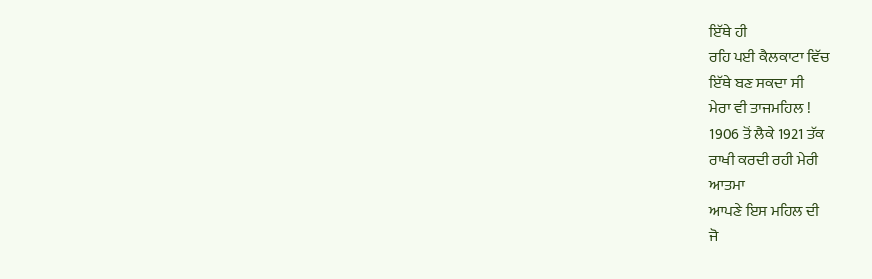ਇੱਥੇ ਹੀ
ਰਹਿ ਪਈ ਕੈਲਕਾਟਾ ਵਿੱਚ
ਇੱਥੇ ਬਣ ਸਕਦਾ ਸੀ
ਮੇਰਾ ਵੀ ਤਾਜਮਹਿਲ !
1906 ਤੋਂ ਲੈਕੇ 1921 ਤੱਕ
ਰਾਖੀ ਕਰਦੀ ਰਹੀ ਮੇਰੀ
ਆਤਮਾ
ਆਪਣੇ ਇਸ ਮਹਿਲ ਦੀ
ਜੋ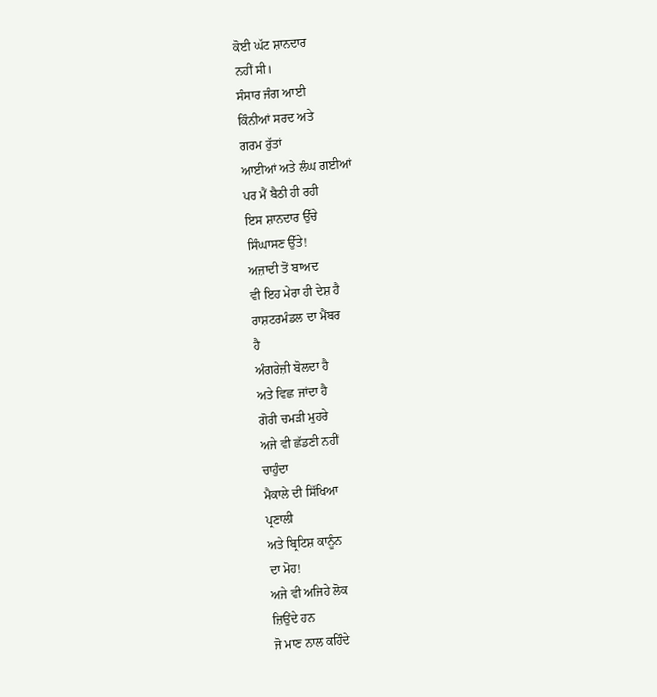ਕੋਈ ਘੱਟ ਸ਼ਾਨਦਾਰ
ਨਹੀਂ ਸੀ।
ਸੰਸਾਰ ਜੰਗ ਆਈ
ਕਿੰਨੀਆਂ ਸਰਦ ਅਤੇ
ਗਰਮ ਰੁੱਤਾਂ
ਆਈਆਂ ਅਤੇ ਲੰਘ ਗਈਆਂ
ਪਰ ਮੈਂ ਬੈਠੀ ਹੀ ਰਹੀ
ਇਸ ਸ਼ਾਨਦਾਰ ਉੱਚੇ
ਸਿੰਘਾਸਣ ਉੱਤੇ!
ਅਜ਼ਾਦੀ ਤੋਂ ਬਾਅਦ
ਵੀ ਇਹ ਮੇਰਾ ਹੀ ਦੇਸ਼ ਹੈ
ਰਾਸ਼ਟਰਮੰਡਲ ਦਾ ਮੈਂਬਰ
ਹੈ
ਅੰਗਰੇਜ਼ੀ ਬੋਲਦਾ ਹੈ
ਅਤੇ ਵਿਛ ਜਾਂਦਾ ਹੈ
ਗੋਰੀ ਚਮੜੀ ਮੁਹਰੇ
ਅਜੇ ਵੀ ਛੱਡਣੀ ਨਹੀਂ
ਚਾਹੁੰਦਾ
ਮੈਕਾਲੇ ਦੀ ਸਿੱਖਿਆ
ਪ੍ਰਣਾਲੀ
ਅਤੇ ਬ੍ਰਿਟਿਸ਼ ਕਾਨੂੰਨ
ਦਾ ਮੋਹ!
ਅਜੇ ਵੀ ਅਜਿਹੇ ਲੋਕ
ਜ਼ਿਉਂਦੇ ਹਨ
ਜੋ ਮਾਣ ਨਾਲ ਕਹਿੰਦੇ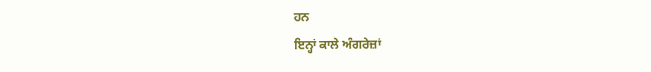ਹਨ
ਇਨ੍ਹਾਂ ਕਾਲੇ ਅੰਗਰੇਜ਼ਾਂ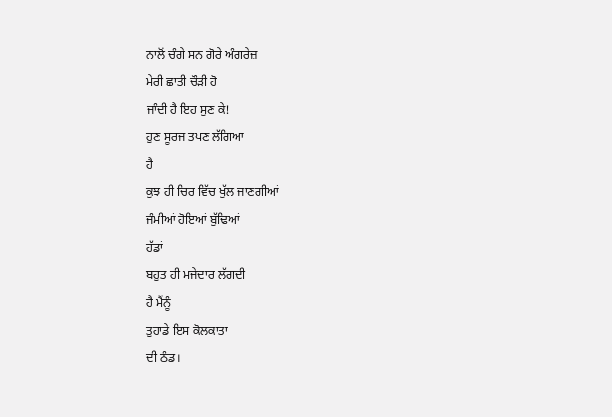ਨਾਲੋਂ ਚੰਗੇ ਸਨ ਗੋਰੇ ਅੰਗਰੇਜ਼
ਮੇਰੀ ਛਾਤੀ ਚੌੜੀ ਹੋ
ਜਾੰਦੀ ਹੈ ਇਹ ਸੁਣ ਕੇ!
ਹੁਣ ਸੂਰਜ ਤਪਣ ਲੱਗਿਆ
ਹੈ
ਕੁਝ ਹੀ ਚਿਰ ਵਿੱਚ ਖੁੱਲ ਜਾਣਗੀਆਂ
ਜੰਮੀਆਂ ਹੋਇਆਂ ਬੁੱਢਿਆਂ
ਹੱਡਾਂ
ਬਹੁਤ ਹੀ ਮਜੇਦਾਰ ਲੱਗਦੀ
ਹੈ ਮੈਂਨੂੰ
ਤੁਹਾਡੇ ਇਸ ਕੋਲਕਾਤਾ
ਦੀ ਠੰਡ।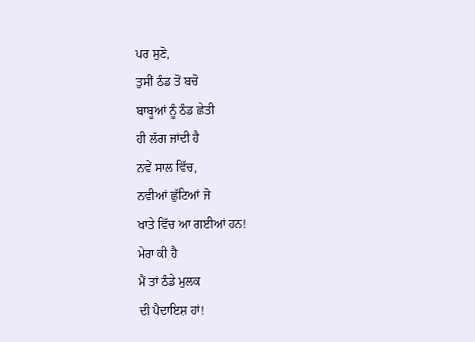ਪਰ ਸੁਣੋ,
ਤੁਸੀਂ ਠੰਡ ਤੋਂ ਬਚੋ
ਬਾਬੂਆਂ ਨੂੰ ਠੰਡ ਛੇਤੀ
ਹੀ ਲੱਗ ਜਾਂਦੀ ਹੈ
ਨਵੇਂ ਸਾਲ ਵਿੱਚ,
ਨਵੀਆਂ ਛੁੱਟਿਆਂ ਜੋ
ਖਾਤੇ ਵਿੱਚ ਆ ਗਈਆਂ ਹਨ!
ਮੇਰਾ ਕੀ ਹੈ
ਮੈਂ ਤਾਂ ਠੰਡੇ ਮੁਲਕ
ਦੀ ਪੈਦਾਇਸ਼ ਹਾਂ!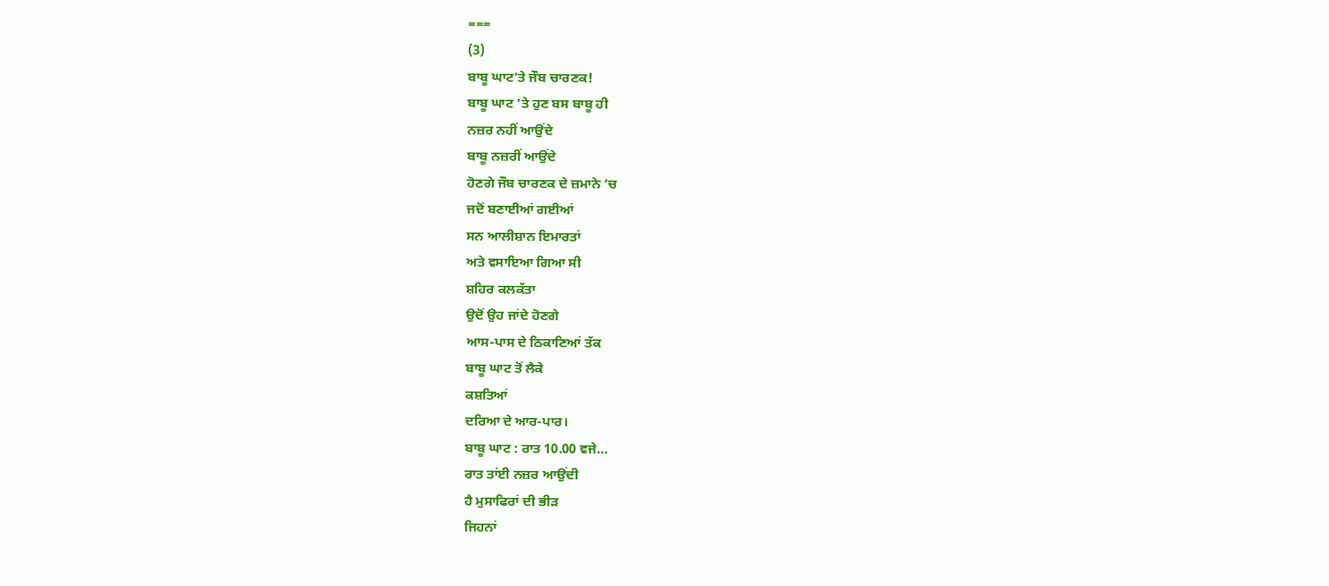===
(3)
ਬਾਬੂ ਘਾਟ’ਤੇ ਜੌਬ ਚਾਰਣਕ!
ਬਾਬੂ ਘਾਟ ’ਤੇ ਹੁਣ ਬਸ ਬਾਬੂ ਹੀ
ਨਜ਼ਰ ਨਹੀਂ ਆਉਂਦੇ
ਬਾਬੂ ਨਜ਼ਰੀਂ ਆਉਂਦੇ
ਹੋਣਗੇ ਜੌਬ ਚਾਰਣਕ ਦੇ ਜ਼ਮਾਨੇ ’ਚ
ਜਦੋਂ ਬਣਾਈਆਂ ਗਈਆਂ
ਸਨ ਆਲੀਸ਼ਾਨ ਇਮਾਰਤਾਂ
ਅਤੇ ਵਸਾਇਆ ਗਿਆ ਸੀ
ਸ਼ਹਿਰ ਕਲਕੱਤਾ
ਉਦੋਂ ਉਹ ਜਾਂਦੇ ਹੋਣਗੇ
ਆਸ-ਪਾਸ ਦੇ ਠਿਕਾਣਿਆਂ ਤੱਕ
ਬਾਬੂ ਘਾਟ ਤੋਂ ਲੈਕੇ
ਕਸ਼ਤਿਆਂ
ਦਰਿਆ ਦੇ ਆਰ-ਪਾਰ।
ਬਾਬੂ ਘਾਟ : ਰਾਤ 10.00 ਵਜੇ…
ਰਾਤ ਤਾਂਈ ਨਜ਼ਰ ਆਉਂਦੀ
ਹੈ ਮੁਸਾਫਿਰਾਂ ਦੀ ਭੀੜ
ਜਿਹਨਾਂ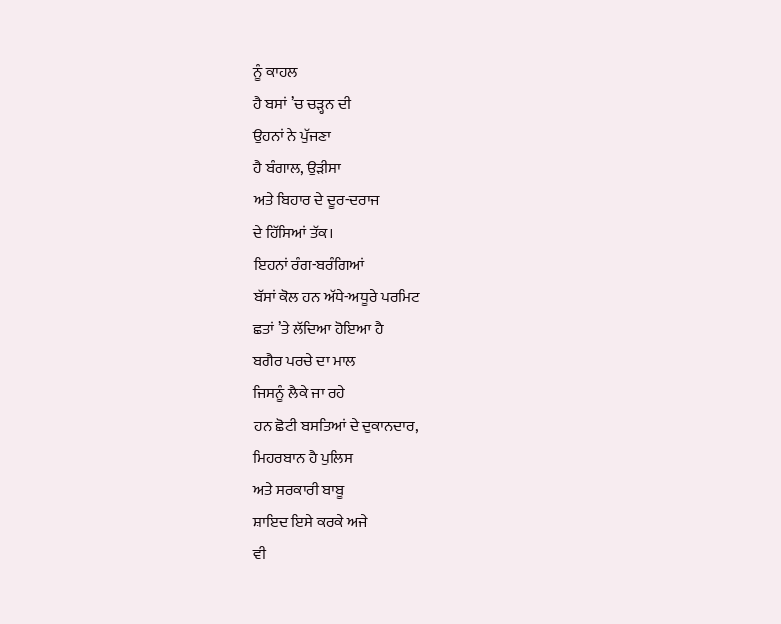ਨੂੰ ਕਾਹਲ
ਹੈ ਬਸਾਂ ’ਚ ਚੜ੍ਹਨ ਦੀ
ਉਹਨਾਂ ਨੇ ਪੁੱਜਣਾ
ਹੈ ਬੰਗਾਲ, ਉੜੀਸਾ
ਅਤੇ ਬਿਹਾਰ ਦੇ ਦੂਰ-ਦਰਾਜ
ਦੇ ਹਿੱਸਿਆਂ ਤੱਕ।
ਇਹਨਾਂ ਰੰਗ-ਬਰੰਗਿਆਂ
ਬੱਸਾਂ ਕੋਲ ਹਨ ਅੱਧੇ-ਅਧੂਰੇ ਪਰਮਿਟ
ਛਤਾਂ ’ਤੇ ਲੱਦਿਆ ਹੋਇਆ ਹੈ
ਬਗੈਰ ਪਰਚੇ ਦਾ ਮਾਲ
ਜਿਸਨੂੰ ਲੈਕੇ ਜਾ ਰਹੇ
ਹਨ ਛੋਟੀ ਬਸਤਿਆਂ ਦੇ ਦੁਕਾਨਦਾਰ,
ਮਿਹਰਬਾਨ ਹੈ ਪੁਲਿਸ
ਅਤੇ ਸਰਕਾਰੀ ਬਾਬੂ
ਸ਼ਾਇਦ ਇਸੇ ਕਰਕੇ ਅਜੇ
ਵੀ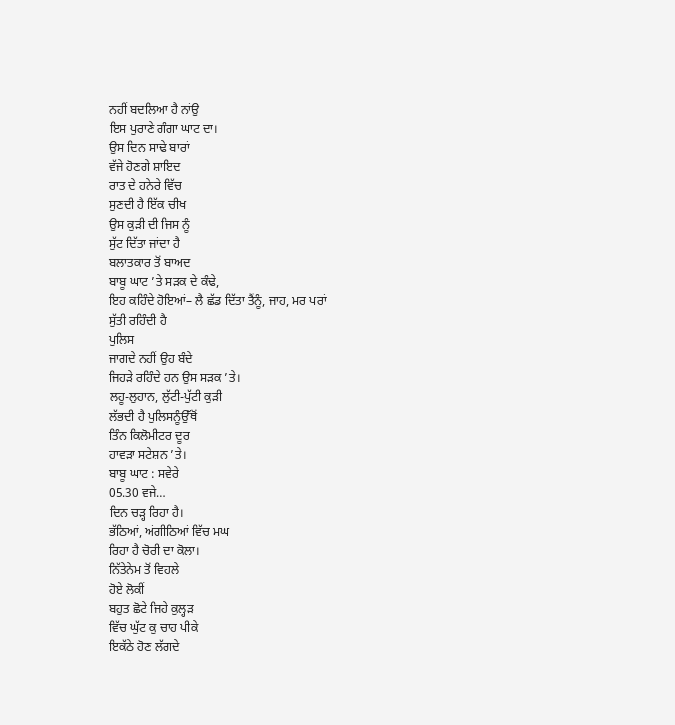ਨਹੀਂ ਬਦਲਿਆ ਹੈ ਨਾਂਉ
ਇਸ ਪੁਰਾਣੇ ਗੰਗਾ ਘਾਟ ਦਾ।
ਉਸ ਦਿਨ ਸਾਢੇ ਬਾਰਾਂ
ਵੱਜੇ ਹੋਣਗੇ ਸ਼ਾਇਦ
ਰਾਤ ਦੇ ਹਨੇਰੇ ਵਿੱਚ
ਸੁਣਦੀ ਹੈ ਇੱਕ ਚੀਖ
ਉਸ ਕੁੜੀ ਦੀ ਜਿਸ ਨੂੰ
ਸੁੱਟ ਦਿੱਤਾ ਜਾਂਦਾ ਹੈ
ਬਲਾਤਕਾਰ ਤੋਂ ਬਾਅਦ
ਬਾਬੂ ਘਾਟ ’ਤੇ ਸੜਕ ਦੇ ਕੰਢੇ,
ਇਹ ਕਹਿੰਦੇ ਹੋਇਆਂ– ਲੈ ਛੱਡ ਦਿੱਤਾ ਤੈਂਨੂੰ, ਜਾਹ, ਮਰ ਪਰਾਂ
ਸੁੱਤੀ ਰਹਿੰਦੀ ਹੈ
ਪੁਲਿਸ
ਜਾਗਦੇ ਨਹੀਂ ਉਹ ਬੰਦੇ
ਜਿਹੜੇ ਰਹਿੰਦੇ ਹਨ ਉਸ ਸੜਕ ’ਤੇ।
ਲਹੂ-ਲੁਹਾਨ, ਲੁੱਟੀ-ਪੁੱਟੀ ਕੁੜੀ
ਲੱਭਦੀ ਹੈ ਪੁਲਿਸਨੂੰਉੱਥੋਂ
ਤਿੰਨ ਕਿਲੋਮੀਟਰ ਦੂਰ
ਹਾਵੜਾ ਸਟੇਸ਼ਨ ’ਤੇ।
ਬਾਬੂ ਘਾਟ : ਸਵੇਰੇ
05.30 ਵਜੇ…
ਦਿਨ ਚੜ੍ਹ ਰਿਹਾ ਹੈ।
ਭੱਠਿਆਂ, ਅਂਗੀਠਿਆਂ ਵਿੱਚ ਮਘ
ਰਿਹਾ ਹੈ ਚੋਰੀ ਦਾ ਕੋਲਾ।
ਨਿੱਤੇਨੇਮ ਤੋਂ ਵਿਹਲੇ
ਹੋਏ ਲੋਕੀਂ
ਬਹੁਤ ਛੋਟੇ ਜਿਹੇ ਕੁਲ੍ਹੜ
ਵਿੱਚ ਘੁੱਟ ਕੁ ਚਾਹ ਪੀਕੇ
ਇਕੱਠੇ ਹੋਣ ਲੱਗਦੇ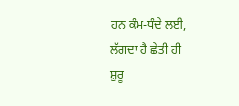ਹਨ ਕੰਮ-ਧੰਦੇ ਲਈ,
ਲੱਗਦਾ ਹੈ ਛੇਤੀ ਹੀ
ਸ਼ੁਰੂ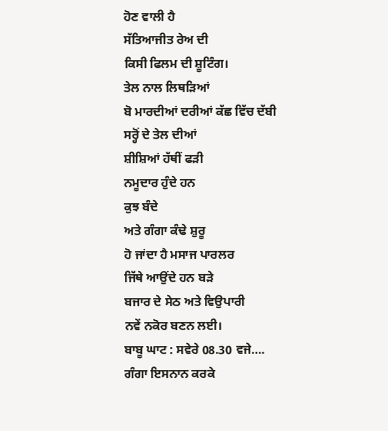ਹੋਣ ਵਾਲੀ ਹੈ
ਸੱਤਿਆਜੀਤ ਰੇਅ ਦੀ
ਕਿਸੀ ਫਿਲਮ ਦੀ ਸ਼ੂਟਿੰਗ।
ਤੇਲ ਨਾਲ ਲਿਥੜਿਆਂ
ਬੋ ਮਾਰਦੀਆਂ ਦਰੀਆਂ ਕੱਛ ਵਿੱਚ ਦੱਬੀ
ਸਰ੍ਹੋਂ ਦੇ ਤੇਲ ਦੀਆਂ
ਸ਼ੀਸ਼ਿਆਂ ਹੱਥੀਂ ਫੜੀ
ਨਮੂਦਾਰ ਹੁੰਦੇ ਹਨ
ਕੁਝ ਬੰਦੇ
ਅਤੇ ਗੰਗਾ ਕੰਢੇ ਸ਼ੁਰੂ
ਹੋ ਜਾਂਦਾ ਹੈ ਮਸਾਜ ਪਾਰਲਰ
ਜਿੱਥੇ ਆਉਂਦੇ ਹਨ ਬੜੇ
ਬਜਾਰ ਦੇ ਸੇਠ ਅਤੇ ਵਿਉਪਾਰੀ
ਨਵੇਂ ਨਕੋਰ ਬਣਨ ਲਈ।
ਬਾਬੂ ਘਾਟ : ਸਵੇਰੇ 08.30 ਵਜੇ….
ਗੰਗਾ ਇਸਨਾਨ ਕਰਕੇ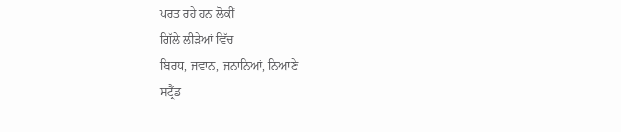ਪਰਤ ਰਹੇ ਹਨ ਲੋਕੀਂ
ਗਿੱਲੇ ਲੀੜੇਆਂ ਵਿੱਚ
ਬਿਰਧ, ਜਵਾਨ, ਜਨਾਨਿਆਂ, ਨਿਆਣੇ
ਸਟ੍ਰੈਂਡ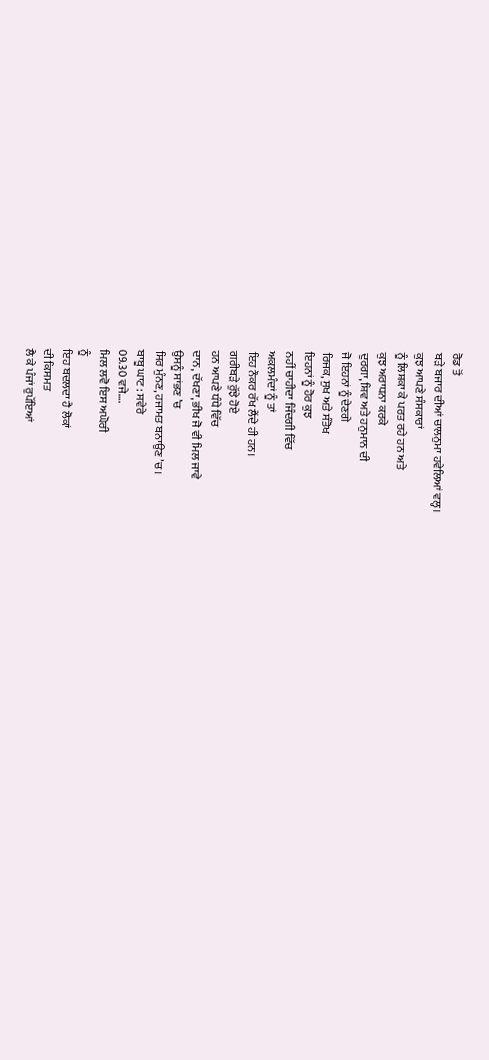ਰੋਡ ਤੋਂ
ਬੜੇ ਬਜਾਰ ਦੀਆਂ ਚਾਲਨੁਮਾ ਹਵੇਲਿਆਂ ਵਲ੍ਹ।
ਕੁਝ ਆਪਣੇ ਸੰਸਕਾਰਾਂ
ਨੂੰ ਲਿਸ਼ਕਾ ਕੇ ਪਰਤ ਰਹੇ ਹਨ ਅਤੇ
ਕੁਝ ਅਰਾਧਨਾ ਕਰਕੇ
ਦੁਰਗਾ, ਸ਼ਿਵ ਅਤੇ ਹਨੁਮਾਨ ਦੀ
ਜੋ ਇਹਨਾਂ ਨੂੰ ਦੇਣਗੇ
ਰਿਜਕ, ਸੁਖ ਅਤੇ ਸੰਤੋਖ
ਇਹਨਾਂ ਨੂੰ ਹੋਰ ਕੁਝ
ਨਹੀਂ ਚਾਹੀਦਾ ਜਿੰਦਗੀ ਵਿੱਚ
ਅਕਲਮੰਦਾਂ ਨੂੰ ਤਾਂ
ਇਹ ਨੌਕਰ ਰੱਖ ਲੈਂਦੇ ਹੀ ਹਨ।
ਗਰੀਬੜੇ ਰੁੱਝੇ ਹੋਏ
ਹਨ ਆਪਣੇ ਧੰਧੇ ਵਿੱਚ
ਦਾਨ, ਦੱਖਣਾ, ਭੀਖ ਜੋ ਵੀ ਮਿਲ ਜਾਵੇ
ਉਸਨੂੰ ਸਾਂਭਣ ’ਚ
ਸਿਰ ਮੁੰਨਣ, ਹਜਾਮਤ ਬਨਾਉਣ ’ਚ।
ਬਾਬੂ ਘਾਟ : ਸਵੇਰੇ
09.30 ਵਜੇ….
ਮਿਲ ਲਵੋ ਇਸ ਅਘੋਰੀ
ਨੂੰ
ਇਹ ਬਦਲਦਾ ਹੈ ਲੋਕਾਂ
ਦੀ ਕਿਸਮਤ
ਲੈ ਕੇ ਪੰਜਾਂ ਰੁਪੱਇਆਂ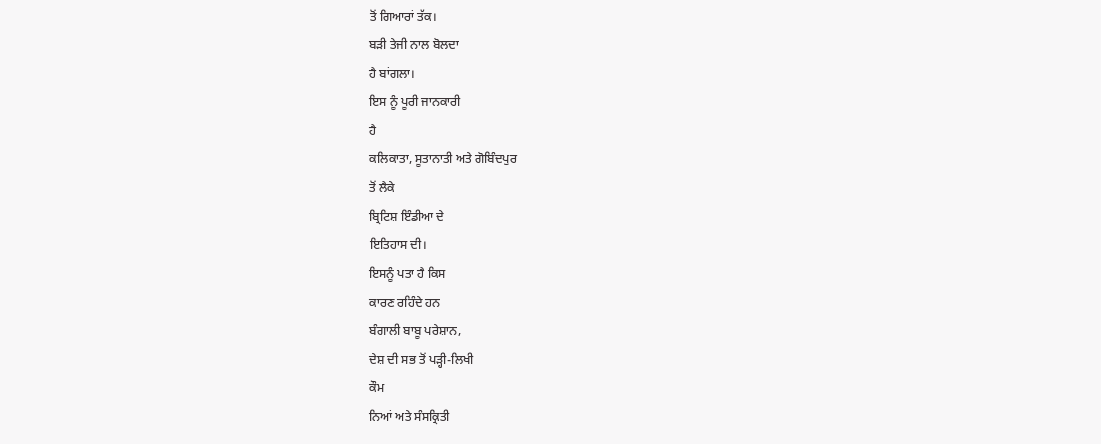ਤੋਂ ਗਿਆਰਾਂ ਤੱਕ।
ਬੜੀ ਤੇਜੀ ਨਾਲ ਬੋਲਦਾ
ਹੈ ਬਾਂਗਲਾ।
ਇਸ ਨੂੰ ਪੂਰੀ ਜਾਨਕਾਰੀ
ਹੈ
ਕਲਿਕਾਤਾ, ਸੂਤਾਨਾਤੀ ਅਤੇ ਗੋਬਿੰਦਪੁਰ
ਤੋਂ ਲੈਕੇ
ਬ੍ਰਿਟਿਸ਼ ਇੰਡੀਆ ਦੇ
ਇਤਿਹਾਸ ਦੀ।
ਇਸਨੂੰ ਪਤਾ ਹੈ ਕਿਸ
ਕਾਰਣ ਰਹਿੰਦੇ ਹਨ
ਬੰਗਾਲੀ ਬਾਬੂ ਪਰੇਸ਼ਾਨ,
ਦੇਸ਼ ਦੀ ਸਭ ਤੋਂ ਪੜ੍ਹੀ-ਲਿਖੀ
ਕੌਮ
ਨਿਆਂ ਅਤੇ ਸੰਸਕ੍ਰਿਤੀ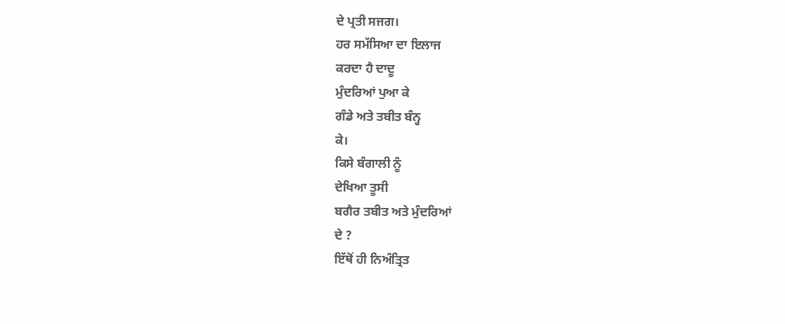ਦੇ ਪ੍ਰਤੀ ਸਜਗ।
ਹਰ ਸਮੱਸਿਆ ਦਾ ਇਲਾਜ
ਕਰਦਾ ਹੈ ਦਾਦੂ
ਮੁੰਦਰਿਆਂ ਪੁਆ ਕੇ
ਗੰਡੇ ਅਤੇ ਤਬੀਤ ਬੰਨ੍ਹ
ਕੇ।
ਕਿਸੇ ਬੰਗਾਲੀ ਨੂੰ
ਦੇਖਿਆ ਤੂਸੀ
ਬਗੈਰ ਤਬੀਤ ਅਤੇ ਮੁੰਦਰਿਆਂ
ਦੇ ?
ਇੱਥੋਂ ਹੀ ਨਿਅੰਤ੍ਰਿਤ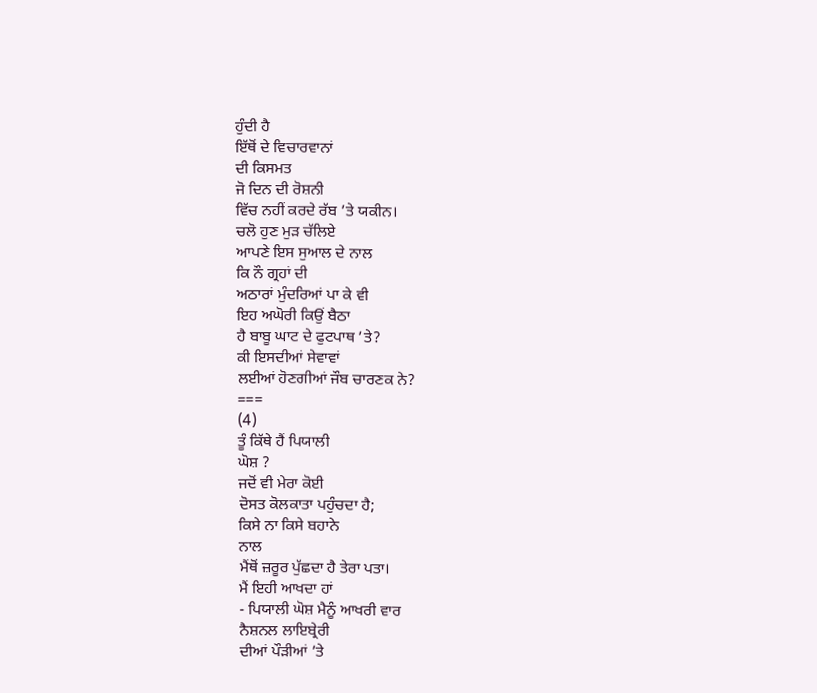ਹੁੰਦੀ ਹੈ
ਇੱਥੋਂ ਦੇ ਵਿਚਾਰਵਾਨਾਂ
ਦੀ ਕਿਸਮਤ
ਜੋ ਦਿਨ ਦੀ ਰੋਸ਼ਨੀ
ਵਿੱਚ ਨਹੀਂ ਕਰਦੇ ਰੱਬ ’ਤੇ ਯਕੀਨ।
ਚਲੋ ਹੁਣ ਮੁੜ ਚੱਲਿਏ
ਆਪਣੇ ਇਸ ਸੁਆਲ ਦੇ ਨਾਲ
ਕਿ ਨੌ ਗ੍ਰਹਾਂ ਦੀ
ਅਠਾਰਾਂ ਮੁੰਦਰਿਆਂ ਪਾ ਕੇ ਵੀ
ਇਹ ਅਘੋਰੀ ਕਿਉਂ ਬੈਠਾ
ਹੈ ਬਾਬੂ ਘਾਟ ਦੇ ਫੁਟਪਾਥ ’ਤੇ?
ਕੀ ਇਸਦੀਆਂ ਸੇਵਾਵਾਂ
ਲਈਆਂ ਹੋਣਗੀਆਂ ਜੌਬ ਚਾਰਣਕ ਨੇ?
===
(4)
ਤੂੰ ਕਿੱਥੇ ਹੈਂ ਪਿਯਾਲੀ
ਘੋਸ਼ ?
ਜਦੋਂ ਵੀ ਮੇਰਾ ਕੋਈ
ਦੋਸਤ ਕੋਲਕਾਤਾ ਪਹੁੰਚਦਾ ਹੈ;
ਕਿਸੇ ਨਾ ਕਿਸੇ ਬਹਾਨੇ
ਨਾਲ
ਮੈਂਥੋਂ ਜ਼ਰੂਰ ਪੁੱਛਦਾ ਹੈ ਤੇਰਾ ਪਤਾ।
ਮੈਂ ਇਹੀ ਆਖਦਾ ਹਾਂ
- ਪਿਯਾਲੀ ਘੋਸ਼ ਮੈਨੂੰ ਆਖਰੀ ਵਾਰ
ਨੈਸ਼ਨਲ ਲਾਇਬ੍ਰੇਰੀ
ਦੀਆਂ ਪੌੜੀਆਂ ’ਤੇ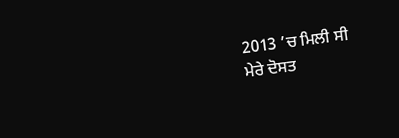2013 ’ਚ ਮਿਲੀ ਸੀ
ਮੇਰੇ ਦੋਸਤ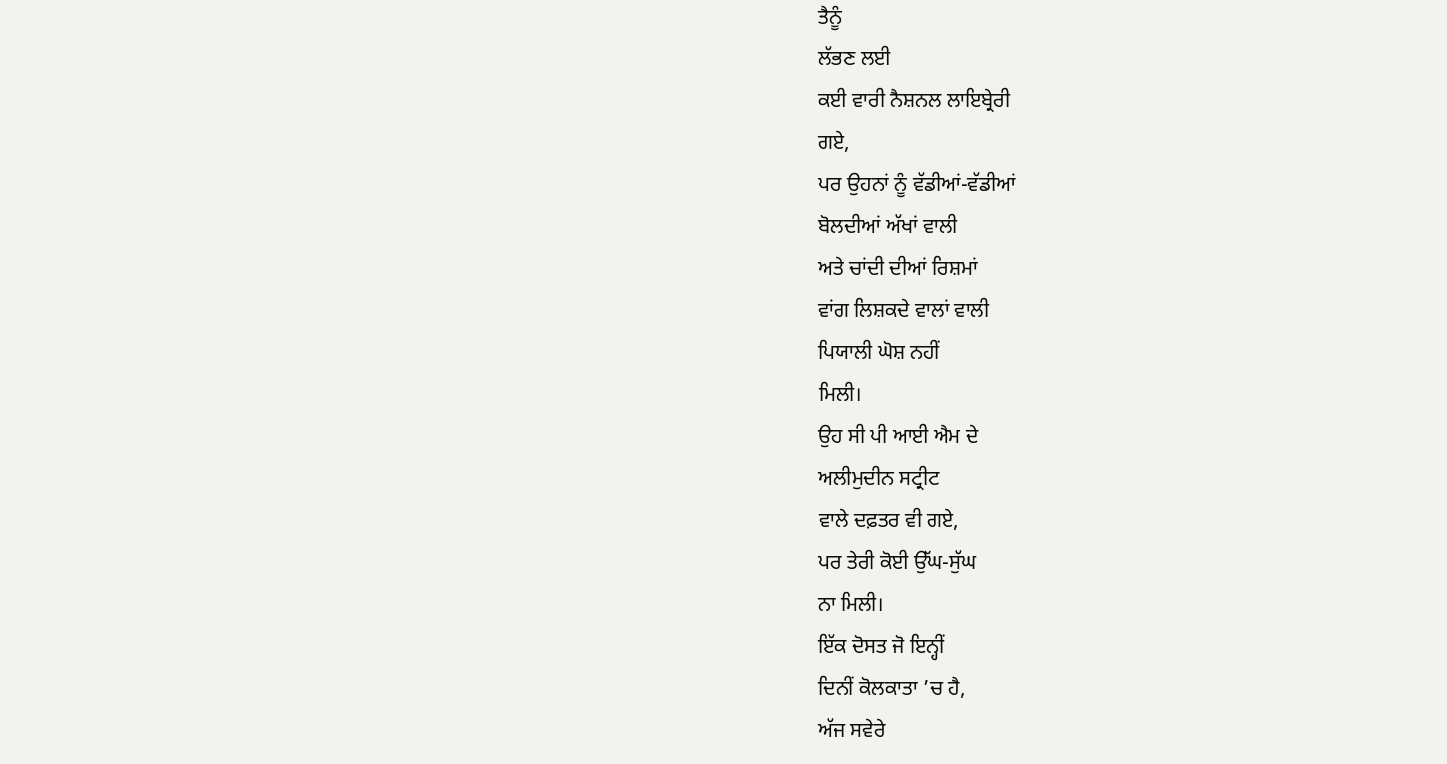ਤੈਨੂੰ
ਲੱਭਣ ਲਈ
ਕਈ ਵਾਰੀ ਨੈਸ਼ਨਲ ਲਾਇਬ੍ਰੇਰੀ
ਗਏ,
ਪਰ ਉਹਨਾਂ ਨੂੰ ਵੱਡੀਆਂ-ਵੱਡੀਆਂ
ਬੋਲਦੀਆਂ ਅੱਖਾਂ ਵਾਲੀ
ਅਤੇ ਚਾਂਦੀ ਦੀਆਂ ਰਿਸ਼ਮਾਂ
ਵਾਂਗ ਲਿਸ਼ਕਦੇ ਵਾਲਾਂ ਵਾਲੀ
ਪਿਯਾਲੀ ਘੋਸ਼ ਨਹੀਂ
ਮਿਲੀ।
ਉਹ ਸੀ ਪੀ ਆਈ ਐਮ ਦੇ
ਅਲੀਮੁਦੀਨ ਸਟ੍ਰੀਟ
ਵਾਲੇ ਦਫ਼ਤਰ ਵੀ ਗਏ,
ਪਰ ਤੇਰੀ ਕੋਈ ਉੱਘ-ਸੁੱਘ
ਨਾ ਮਿਲੀ।
ਇੱਕ ਦੋਸਤ ਜੋ ਇਨ੍ਹੀਂ
ਦਿਨੀਂ ਕੋਲਕਾਤਾ ’ਚ ਹੈ,
ਅੱਜ ਸਵੇਰੇ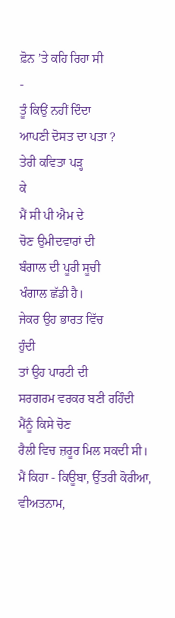ਫ਼ੋਨ ’ਤੇ ਕਹਿ ਰਿਹਾ ਸੀ
-
ਤੂੰ ਕਿਉਂ ਨਹੀਂ ਦਿੰਦਾ
ਆਪਣੀ ਦੋਸਤ ਦਾ ਪਤਾ ?
ਤੇਰੀ ਕਵਿਤਾ ਪੜ੍ਹ
ਕੇ
ਮੈਂ ਸੀ ਪੀ ਐਮ ਦੇ
ਚੋਣ ਉਮੀਦਵਾਰਾਂ ਦੀ
ਬੰਗਾਲ ਦੀ ਪੂਰੀ ਸੂਚੀ
ਖੰਗਾਲ ਛੱਡੀ ਹੈ।
ਜੇਕਰ ਉਹ ਭਾਰਤ ਵਿੱਚ
ਹੁੰਦੀ
ਤਾਂ ਉਹ ਪਾਰਟੀ ਦੀ
ਸਰਗਰਮ ਵਰਕਰ ਬਣੀ ਰਹਿੰਦੀ
ਮੈਂਨੂੰ ਕਿਸੇ ਚੋਣ
ਰੈਲੀ ਵਿਚ ਜ਼ਰੂਰ ਮਿਲ ਸਕਦੀ ਸੀ।
ਮੈਂ ਕਿਹਾ - ਕਿਊਬਾ, ਉੱਤਰੀ ਕੋਰੀਆ, ਵੀਅਤਨਾਮ,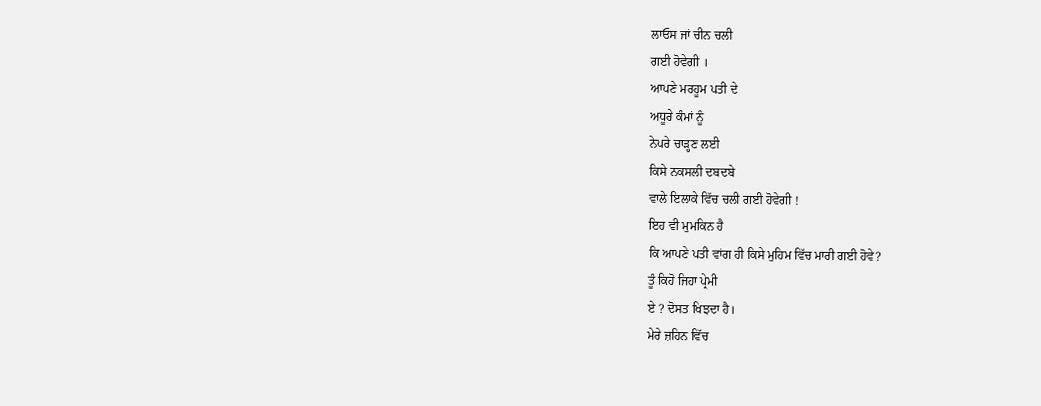ਲਾਓਸ ਜਾਂ ਚੀਨ ਚਲੀ
ਗਈ ਹੋਵੇਗੀ ।
ਆਪਣੇ ਮਰਹੂਮ ਪਤੀ ਦੇ
ਅਧੂਰੇ ਕੰਮਾਂ ਨੂੰ
ਨੇਪਰੇ ਚਾੜ੍ਹਣ ਲਈ
ਕਿਸੇ ਨਕਸਲੀ ਦਬਦਬੇ
ਵਾਲੇ ਇਲਾਕੇ ਵਿੱਚ ਚਲੀ ਗਈ ਹੋਵੇਗੀ !
ਇਹ ਵੀ ਮੁਮਕਿਨ ਹੈ
ਕਿ ਆਪਣੇ ਪਤੀ ਵਾਂਗ ਹੀ ਕਿਸੇ ਮੁਹਿਮ ਵਿੱਚ ਮਾਰੀ ਗਈ ਹੋਵੇ?
ਤੂੰ ਕਿਹੋ ਜਿਹਾ ਪ੍ਰੇਮੀ
ਏ ? ਦੋਸਤ ਖਿਝਦਾ ਹੈ।
ਮੇਰੇ ਜ਼ਹਿਨ ਵਿੱਚ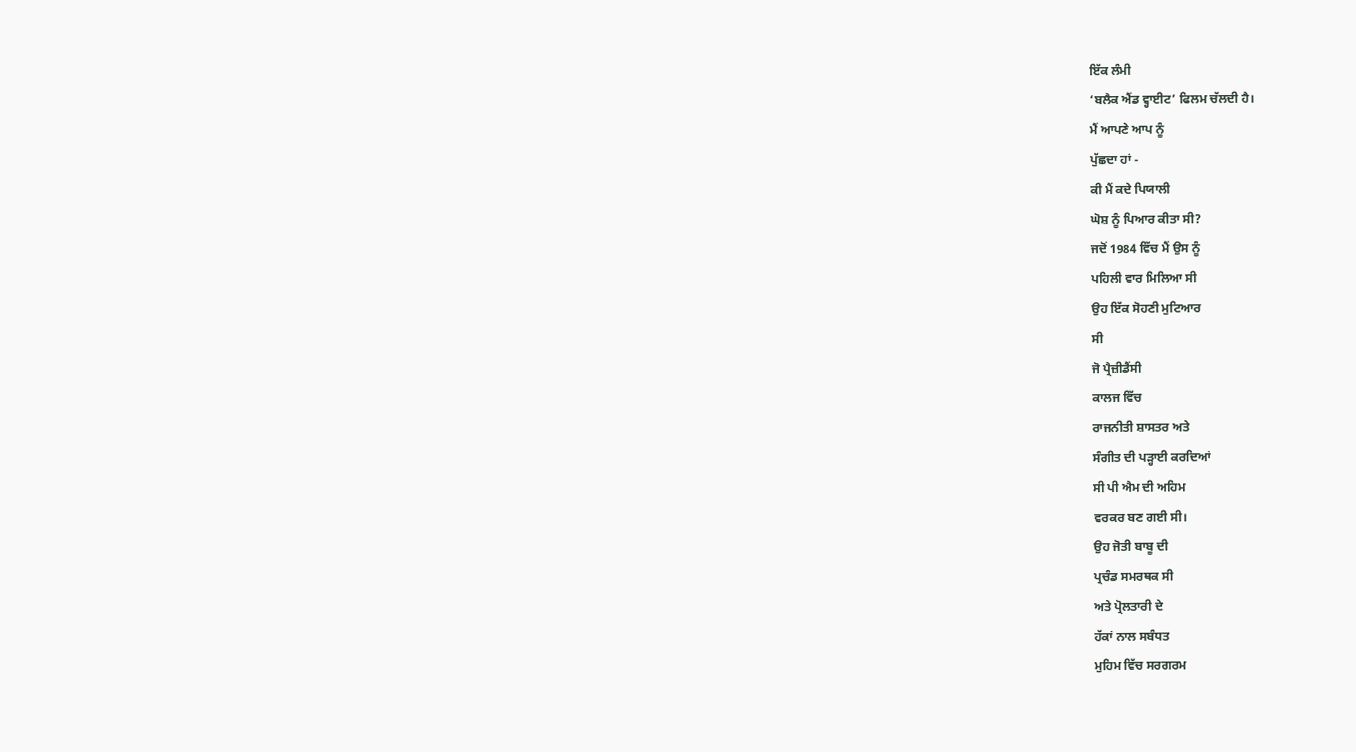ਇੱਕ ਲੰਮੀ
‘ਬਲੈਕ ਐਂਡ ਵ੍ਹਾਈਟ’ ਫਿਲਮ ਚੱਲਦੀ ਹੈ।
ਮੈਂ ਆਪਣੇ ਆਪ ਨੂੰ
ਪੁੱਛਦਾ ਹਾਂ -
ਕੀ ਮੈਂ ਕਦੇ ਪਿਯਾਲੀ
ਘੋਸ਼ ਨੂੰ ਪਿਆਰ ਕੀਤਾ ਸੀ?
ਜਦੋਂ 1984 ਵਿੱਚ ਮੈਂ ਉਸ ਨੂੰ
ਪਹਿਲੀ ਵਾਰ ਮਿਲਿਆ ਸੀ
ਉਹ ਇੱਕ ਸੋਹਣੀ ਮੁਟਿਆਰ
ਸੀ
ਜੋ ਪ੍ਰੈਜ਼ੀਡੈਂਸੀ
ਕਾਲਜ ਵਿੱਚ
ਰਾਜਨੀਤੀ ਸ਼ਾਸਤਰ ਅਤੇ
ਸੰਗੀਤ ਦੀ ਪੜ੍ਹਾਈ ਕਰਦਿਆਂ
ਸੀ ਪੀ ਐਮ ਦੀ ਅਹਿਮ
ਵਰਕਰ ਬਣ ਗਈ ਸੀ।
ਉਹ ਜੋਤੀ ਬਾਬੂ ਦੀ
ਪ੍ਰਚੰਡ ਸਮਰਥਕ ਸੀ
ਅਤੇ ਪ੍ਰੋਲਤਾਰੀ ਦੇ
ਹੱਕਾਂ ਨਾਲ ਸਬੰਧਤ
ਮੁਹਿਮ ਵਿੱਚ ਸਰਗਰਮ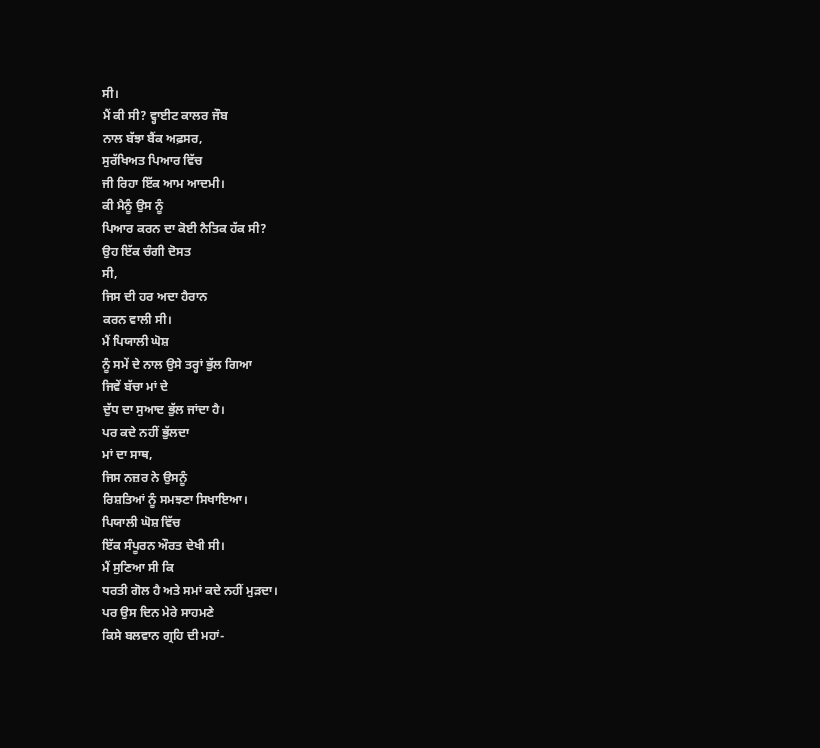ਸੀ।
ਮੈਂ ਕੀ ਸੀ? ਵ੍ਹਾਈਟ ਕਾਲਰ ਜੌਬ
ਨਾਲ ਬੱਝਾ ਬੈਂਕ ਅਫ਼ਸਰ,
ਸੁਰੱਖਿਅਤ ਪਿਆਰ ਵਿੱਚ
ਜੀ ਰਿਹਾ ਇੱਕ ਆਮ ਆਦਮੀ।
ਕੀ ਮੈਨੂੰ ਉਸ ਨੂੰ
ਪਿਆਰ ਕਰਨ ਦਾ ਕੋਈ ਨੈਤਿਕ ਹੱਕ ਸੀ?
ਉਹ ਇੱਕ ਚੰਗੀ ਦੋਸਤ
ਸੀ,
ਜਿਸ ਦੀ ਹਰ ਅਦਾ ਹੈਰਾਨ
ਕਰਨ ਵਾਲੀ ਸੀ।
ਮੈਂ ਪਿਯਾਲੀ ਘੋਸ਼
ਨੂੰ ਸਮੇਂ ਦੇ ਨਾਲ ਉਸੇ ਤਰ੍ਹਾਂ ਭੁੱਲ ਗਿਆ
ਜਿਵੇਂ ਬੱਚਾ ਮਾਂ ਦੇ
ਦੁੱਧ ਦਾ ਸੁਆਦ ਭੁੱਲ ਜਾਂਦਾ ਹੈ।
ਪਰ ਕਦੇ ਨਹੀਂ ਭੁੱਲਦਾ
ਮਾਂ ਦਾ ਸਾਥ,
ਜਿਸ ਨਜ਼ਰ ਨੇ ਉਸਨੂੰ
ਰਿਸ਼ਤਿਆਂ ਨੂੰ ਸਮਝਣਾ ਸਿਖਾਇਆ।
ਪਿਯਾਲੀ ਘੋਸ਼ ਵਿੱਚ
ਇੱਕ ਸੰਪੂਰਨ ਔਰਤ ਦੇਖੀ ਸੀ।
ਮੈਂ ਸੁਣਿਆ ਸੀ ਕਿ
ਧਰਤੀ ਗੋਲ ਹੈ ਅਤੇ ਸਮਾਂ ਕਦੇ ਨਹੀਂ ਮੁੜਦਾ।
ਪਰ ਉਸ ਦਿਨ ਮੇਰੇ ਸਾਹਮਣੇ
ਕਿਸੇ ਬਲਵਾਨ ਗ੍ਰਹਿ ਦੀ ਮਹਾਂ-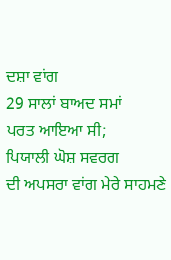ਦਸ਼ਾ ਵਾਂਗ
29 ਸਾਲਾਂ ਬਾਅਦ ਸਮਾਂ
ਪਰਤ ਆਇਆ ਸੀ;
ਪਿਯਾਲੀ ਘੋਸ਼ ਸਵਰਗ
ਦੀ ਅਪਸਰਾ ਵਾਂਗ ਮੇਰੇ ਸਾਹਮਣੇ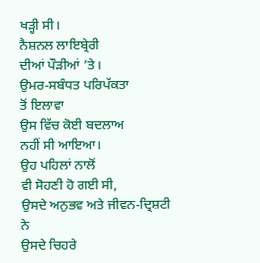ਖੜ੍ਹੀ ਸੀ।
ਨੈਸ਼ਨਲ ਲਾਇਬ੍ਰੇਰੀ
ਦੀਆਂ ਪੌੜੀਆਂ ’ਤੇ।
ਉਮਰ-ਸਬੰਧਤ ਪਰਿਪੱਕਤਾ
ਤੋਂ ਇਲਾਵਾ
ਉਸ ਵਿੱਚ ਕੋਈ ਬਦਲਾਅ
ਨਹੀਂ ਸੀ ਆਇਆ।
ਉਹ ਪਹਿਲਾਂ ਨਾਲੋਂ
ਵੀ ਸੋਹਣੀ ਹੋ ਗਈ ਸੀ,
ਉਸਦੇ ਅਨੁਭਵ ਅਤੇ ਜੀਵਨ-ਦ੍ਰਿਸ਼ਟੀ
ਨੇ
ਉਸਦੇ ਚਿਹਰੇ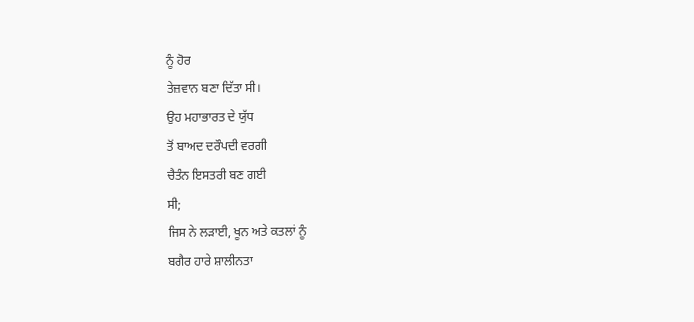ਨੂੰ ਹੋਰ
ਤੇਜ਼ਵਾਨ ਬਣਾ ਦਿੱਤਾ ਸੀ।
ਉਹ ਮਹਾਭਾਰਤ ਦੇ ਯੁੱਧ
ਤੋਂ ਬਾਅਦ ਦਰੌਪਦੀ ਵਰਗੀ
ਚੈਤੰਨ ਇਸਤਰੀ ਬਣ ਗਈ
ਸੀ;
ਜਿਸ ਨੇ ਲੜਾਈ, ਖੂਨ ਅਤੇ ਕਤਲਾਂ ਨੂੰ
ਬਗੈਰ ਹਾਰੇ ਸ਼ਾਲੀਨਤਾ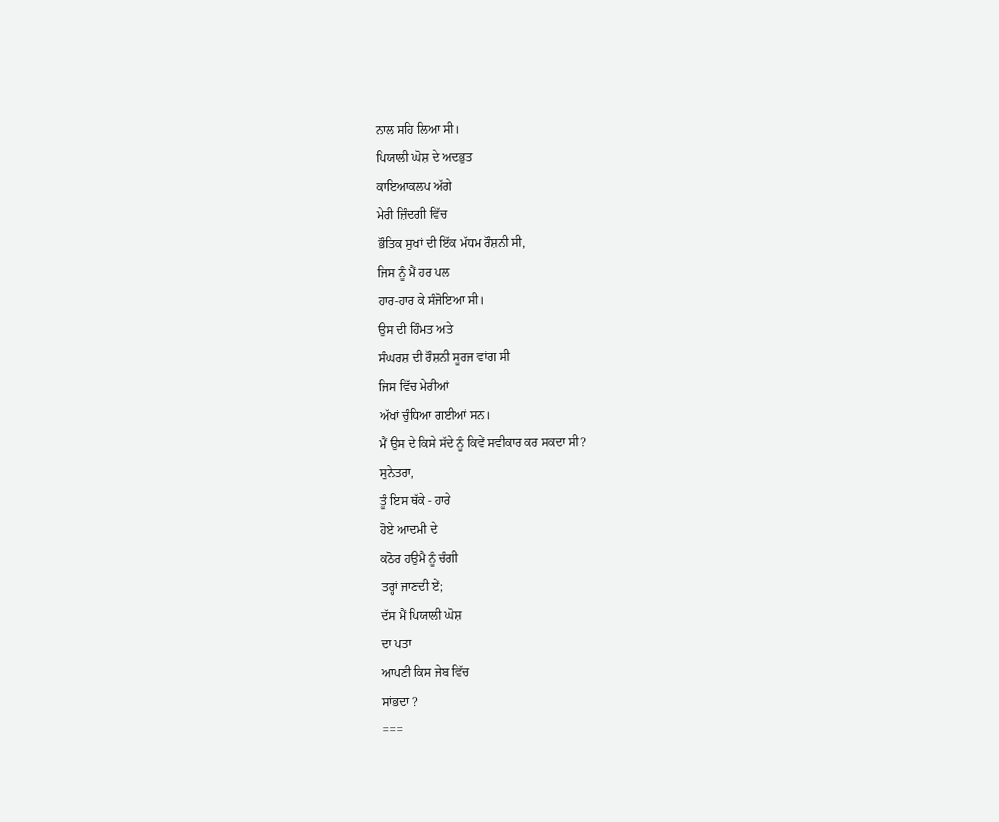ਨਾਲ ਸਹਿ ਲਿਆ ਸੀ।
ਪਿਯਾਲੀ ਘੋਸ਼ ਦੇ ਅਦਭੁਤ
ਕਾਇਆਕਲਪ ਅੱਗੇ
ਮੇਰੀ ਜ਼ਿੰਦਗੀ ਵਿੱਚ
ਭੌਤਿਕ ਸੁਖਾਂ ਦੀ ਇੱਕ ਮੱਧਮ ਰੌਸ਼ਨੀ ਸੀ,
ਜਿਸ ਨੂੰ ਮੈਂ ਹਰ ਪਲ
ਹਾਰ-ਹਾਰ ਕੇ ਸੰਜੋਇਆ ਸੀ।
ਉਸ ਦੀ ਹਿੰਮਤ ਅਤੇ
ਸੰਘਰਸ਼ ਦੀ ਰੌਸ਼ਨੀ ਸੂਰਜ ਵਾਂਗ ਸੀ
ਜਿਸ ਵਿੱਚ ਮੇਰੀਆਂ
ਅੱਖਾਂ ਚੁੰਧਿਆ ਗਈਆਂ ਸਨ।
ਮੈਂ ਉਸ ਦੇ ਕਿਸੇ ਸੱਦੇ ਨੂੰ ਕਿਵੇਂ ਸਵੀਕਾਰ ਕਰ ਸਕਦਾ ਸੀ?
ਸੁਨੇਤਰਾ,
ਤੂੰ ਇਸ ਥੱਕੇ - ਹਾਰੇ
ਹੋਏ ਆਦਮੀ ਦੇ
ਕਠੋਰ ਹਉਮੈ ਨੂੰ ਚੰਗੀ
ਤਰ੍ਹਾਂ ਜਾਣਦੀ ਏਂ;
ਦੱਸ ਮੈਂ ਪਿਯਾਲੀ ਘੋਸ਼
ਦਾ ਪਤਾ
ਆਪਣੀ ਕਿਸ ਜੇਬ ਵਿੱਚ
ਸਾਂਭਦਾ ?
===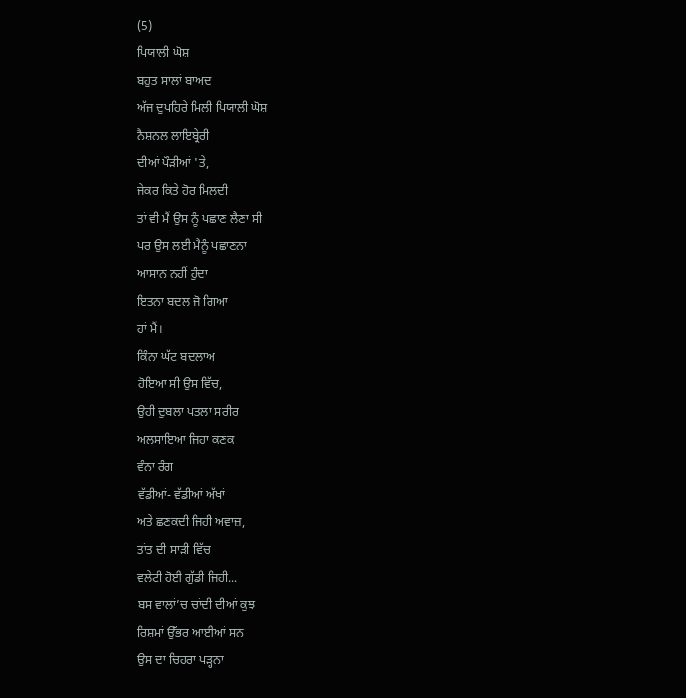(5)
ਪਿਯਾਲੀ ਘੋਸ਼
ਬਹੁਤ ਸਾਲਾਂ ਬਾਅਦ
ਅੱਜ ਦੁਪਹਿਰੇ ਮਿਲੀ ਪਿਯਾਲੀ ਘੋਸ਼
ਨੈਸ਼ਨਲ ਲਾਇਬ੍ਰੇਰੀ
ਦੀਆਂ ਪੌੜੀਆਂ 'ਤੇ,
ਜੇਕਰ ਕਿਤੇ ਹੋਰ ਮਿਲਦੀ
ਤਾਂ ਵੀ ਮੈਂ ਉਸ ਨੂੰ ਪਛਾਣ ਲੈਣਾ ਸੀ
ਪਰ ਉਸ ਲਈ ਮੈਨੂੰ ਪਛਾਣਨਾ
ਆਸਾਨ ਨਹੀਂ ਹੁੰਦਾ
ਇਤਨਾ ਬਦਲ ਜੋ ਗਿਆ
ਹਾਂ ਮੈਂ।
ਕਿੰਨਾ ਘੱਟ ਬਦਲਾਅ
ਹੋਇਆ ਸੀ ਉਸ ਵਿੱਚ,
ਉਹੀ ਦੁਬਲਾ ਪਤਲਾ ਸਰੀਰ
ਅਲਸਾਇਆ ਜਿਹਾ ਕਣਕ
ਵੰਨਾ ਰੰਗ
ਵੱਡੀਆਂ- ਵੱਡੀਆਂ ਅੱਖਾਂ
ਅਤੇ ਛਣਕਦੀ ਜਿਹੀ ਅਵਾਜ਼,
ਤਾਂਤ ਦੀ ਸਾੜੀ ਵਿੱਚ
ਵਲੇਟੀ ਹੋਈ ਗੁੱਡੀ ਜਿਹੀ...
ਬਸ ਵਾਲਾਂ’ਚ ਚਾਂਦੀ ਦੀਆਂ ਕੁਝ
ਰਿਸ਼ਮਾਂ ਉੱਭਰ ਆਈਆਂ ਸਨ
ਉਸ ਦਾ ਚਿਹਰਾ ਪੜ੍ਹਨਾ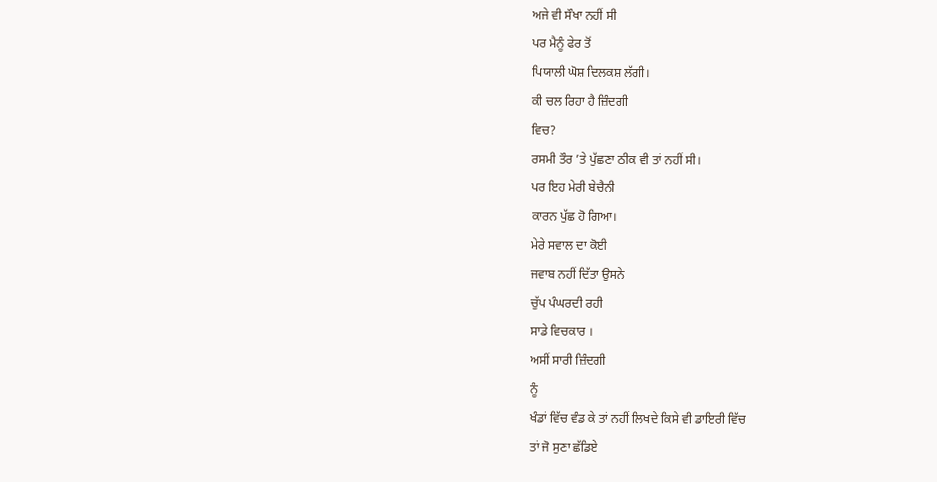ਅਜੇ ਵੀ ਸੌਖਾ ਨਹੀਂ ਸੀ
ਪਰ ਮੈਨੂੰ ਫੇਰ ਤੋਂ
ਪਿਯਾਲੀ ਘੋਸ਼ ਦਿਲਕਸ਼ ਲੱਗੀ।
ਕੀ ਚਲ ਰਿਹਾ ਹੈ ਜ਼ਿੰਦਗੀ
ਵਿਚ?
ਰਸਮੀ ਤੌਰ ’ਤੇ ਪੁੱਛਣਾ ਠੀਕ ਵੀ ਤਾਂ ਨਹੀਂ ਸੀ।
ਪਰ ਇਹ ਮੇਰੀ ਬੇਚੈਨੀ
ਕਾਰਨ ਪੁੱਛ ਹੋ ਗਿਆ।
ਮੇਰੇ ਸਵਾਲ ਦਾ ਕੋਈ
ਜਵਾਬ ਨਹੀਂ ਦਿੱਤਾ ਉਸਨੇ
ਚੁੱਪ ਪੰਘਰਦੀ ਰਹੀ
ਸਾਡੇ ਵਿਚਕਾਰ ।
ਅਸੀਂ ਸਾਰੀ ਜ਼ਿੰਦਗੀ
ਨੂੰ
ਖੰਡਾਂ ਵਿੱਚ ਵੰਡ ਕੇ ਤਾਂ ਨਹੀਂ ਲਿਖਦੇ ਕਿਸੇ ਵੀ ਡਾਇਰੀ ਵਿੱਚ
ਤਾਂ ਜੋ ਸੁਣਾ ਛੱਡਿਏ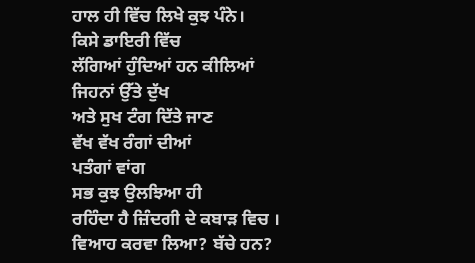ਹਾਲ ਹੀ ਵਿੱਚ ਲਿਖੇ ਕੁਝ ਪੰਨੇ।
ਕਿਸੇ ਡਾਇਰੀ ਵਿੱਚ
ਲੱਗਿਆਂ ਹੁੰਦਿਆਂ ਹਨ ਕੀਲਿਆਂ
ਜਿਹਨਾਂ ਉੱਤੇ ਦੁੱਖ
ਅਤੇ ਸੁਖ ਟੰਗ ਦਿੱਤੇ ਜਾਣ
ਵੱਖ ਵੱਖ ਰੰਗਾਂ ਦੀਆਂ
ਪਤੰਗਾਂ ਵਾਂਗ
ਸਭ ਕੁਝ ਉਲਝਿਆ ਹੀ
ਰਹਿੰਦਾ ਹੈ ਜ਼ਿੰਦਗੀ ਦੇ ਕਬਾੜ ਵਿਚ ।
ਵਿਆਹ ਕਰਵਾ ਲਿਆ? ਬੱਚੇ ਹਨ?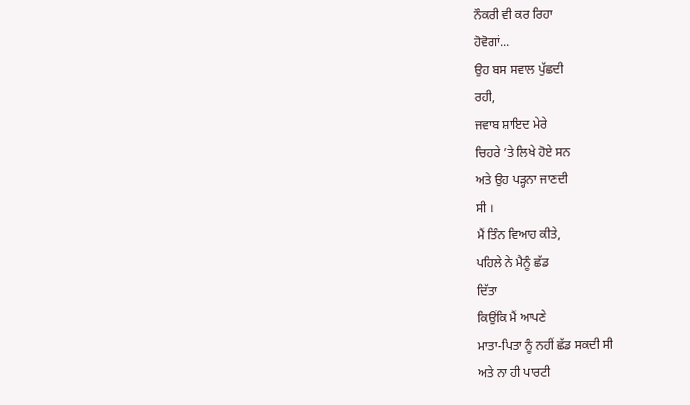ਨੌਕਰੀ ਵੀ ਕਰ ਰਿਹਾ
ਹੋਵੋਗਾਂ...
ਉਹ ਬਸ ਸਵਾਲ ਪੁੱਛਦੀ
ਰਹੀ,
ਜਵਾਬ ਸ਼ਾਇਦ ਮੇਰੇ
ਚਿਹਰੇ ’ਤੇ ਲਿਖੇ ਹੋਏ ਸਨ
ਅਤੇ ਉਹ ਪੜ੍ਹਨਾ ਜਾਣਦੀ
ਸੀ ।
ਮੈਂ ਤਿੰਨ ਵਿਆਹ ਕੀਤੇ,
ਪਹਿਲੇ ਨੇ ਮੈਨੂੰ ਛੱਡ
ਦਿੱਤਾ
ਕਿਉਂਕਿ ਮੈਂ ਆਪਣੇ
ਮਾਤਾ-ਪਿਤਾ ਨੂੰ ਨਹੀਂ ਛੱਡ ਸਕਦੀ ਸੀ
ਅਤੇ ਨਾ ਹੀ ਪਾਰਟੀ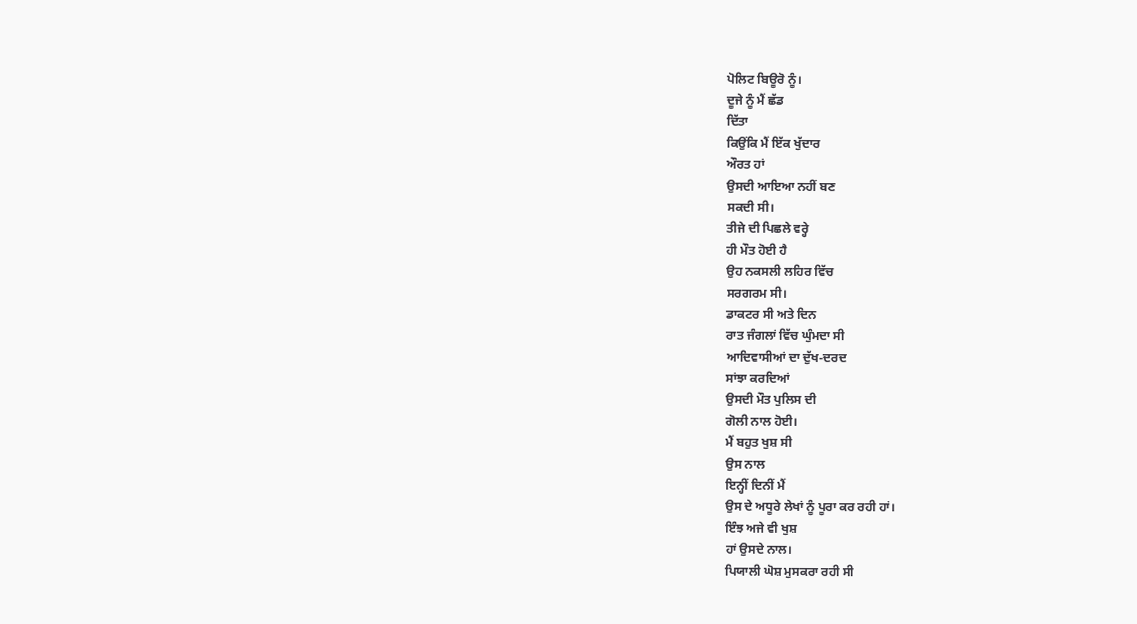ਪੋਲਿਟ ਬਿਊਰੋ ਨੂੰ।
ਦੂਜੇ ਨੂੰ ਮੈਂ ਛੱਡ
ਦਿੱਤਾ
ਕਿਉਂਕਿ ਮੈਂ ਇੱਕ ਖੁੱਦਾਰ
ਔਰਤ ਹਾਂ
ਉਸਦੀ ਆਇਆ ਨਹੀਂ ਬਣ
ਸਕਦੀ ਸੀ।
ਤੀਜੇ ਦੀ ਪਿਛਲੇ ਵਰ੍ਹੇ
ਹੀ ਮੌਤ ਹੋਈ ਹੈ
ਉਹ ਨਕਸਲੀ ਲਹਿਰ ਵਿੱਚ
ਸਰਗਰਮ ਸੀ।
ਡਾਕਟਰ ਸੀ ਅਤੇ ਦਿਨ
ਰਾਤ ਜੰਗਲਾਂ ਵਿੱਚ ਘੁੰਮਦਾ ਸੀ
ਆਦਿਵਾਸੀਆਂ ਦਾ ਦੁੱਖ-ਦਰਦ
ਸਾਂਝਾ ਕਰਦਿਆਂ
ਉਸਦੀ ਮੌਤ ਪੁਲਿਸ ਦੀ
ਗੋਲੀ ਨਾਲ ਹੋਈ।
ਮੈਂ ਬਹੁਤ ਖੁਸ਼ ਸੀ
ਉਸ ਨਾਲ
ਇਨ੍ਹੀਂ ਦਿਨੀਂ ਮੈਂ
ਉਸ ਦੇ ਅਧੂਰੇ ਲੇਖਾਂ ਨੂੰ ਪੂਰਾ ਕਰ ਰਹੀ ਹਾਂ।
ਇੰਝ ਅਜੇ ਵੀ ਖੁਸ਼
ਹਾਂ ਉਸਦੇ ਨਾਲ।
ਪਿਯਾਲੀ ਘੋਸ਼ ਮੁਸਕਰਾ ਰਹੀ ਸੀ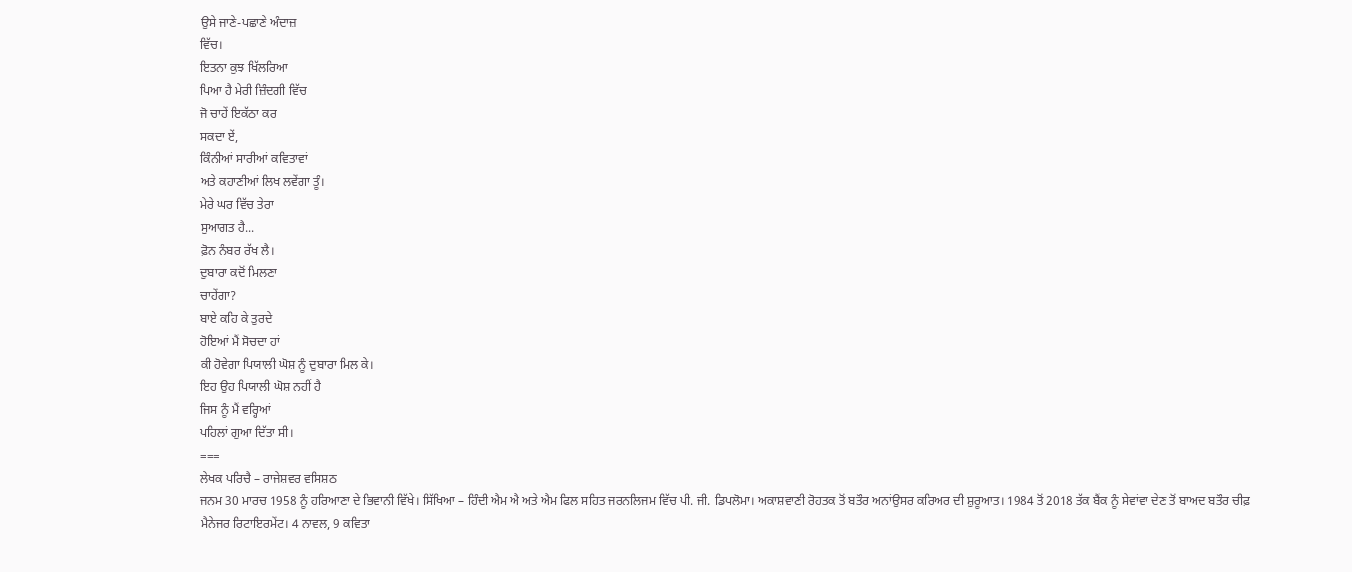ਉਸੇ ਜਾਣੇ-ਪਛਾਣੇ ਅੰਦਾਜ਼
ਵਿੱਚ।
ਇਤਨਾ ਕੁਝ ਖਿੱਲਰਿਆ
ਪਿਆ ਹੈ ਮੇਰੀ ਜ਼ਿੰਦਗੀ ਵਿੱਚ
ਜੋ ਚਾਹੇਂ ਇਕੱਠਾ ਕਰ
ਸਕਦਾ ਏਂ,
ਕਿੰਨੀਆਂ ਸਾਰੀਆਂ ਕਵਿਤਾਵਾਂ
ਅਤੇ ਕਹਾਣੀਆਂ ਲਿਖ ਲਵੇਂਗਾ ਤੂੰ।
ਮੇਰੇ ਘਰ ਵਿੱਚ ਤੇਰਾ
ਸੁਆਗਤ ਹੈ...
ਫ਼ੋਨ ਨੰਬਰ ਰੱਖ ਲੈ।
ਦੁਬਾਰਾ ਕਦੋਂ ਮਿਲਣਾ
ਚਾਹੇਂਗਾ?
ਬਾਏ ਕਹਿ ਕੇ ਤੁਰਦੇ
ਹੋਇਆਂ ਮੈਂ ਸੋਚਦਾ ਹਾਂ
ਕੀ ਹੋਵੇਗਾ ਪਿਯਾਲੀ ਘੋਸ਼ ਨੂੰ ਦੁਬਾਰਾ ਮਿਲ ਕੇ।
ਇਹ ਉਹ ਪਿਯਾਲੀ ਘੋਸ਼ ਨਹੀਂ ਹੈ
ਜਿਸ ਨੂੰ ਮੈਂ ਵਰ੍ਹਿਆਂ
ਪਹਿਲਾਂ ਗੁਆ ਦਿੱਤਾ ਸੀ।
===
ਲੇਖਕ ਪਰਿਚੈ – ਰਾਜੇਸ਼ਵਰ ਵਸਿਸ਼ਠ
ਜਨਮ 30 ਮਾਰਚ 1958 ਨੂੰ ਹਰਿਆਣਾ ਦੇ ਭਿਵਾਨੀ ਵਿੱਖੇ। ਸਿੱਖਿਆ – ਹਿੰਦੀ ਐਮ ਐ ਅਤੇ ਐਮ ਫਿਲ ਸਹਿਤ ਜਰਨਲਿਜਮ ਵਿੱਚ ਪੀ. ਜੀ. ਡਿਪਲੋਮਾ। ਅਕਾਸ਼ਵਾਣੀ ਰੋਹਤਕ ਤੋਂ ਬਤੌਰ ਅਨਾਂਉਸਰ ਕਰਿਅਰ ਦੀ ਸ਼ੁਰੂਆਤ। 1984 ਤੋਂ 2018 ਤੱਕ ਬੈਂਕ ਨੂੰ ਸੇਵਾਂਵਾ ਦੇਣ ਤੋਂ ਬਾਅਦ ਬਤੌਰ ਚੀਫ਼ ਮੈਨੇਜਰ ਰਿਟਾਇਰਮੇਂਟ। 4 ਨਾਵਲ, 9 ਕਵਿਤਾ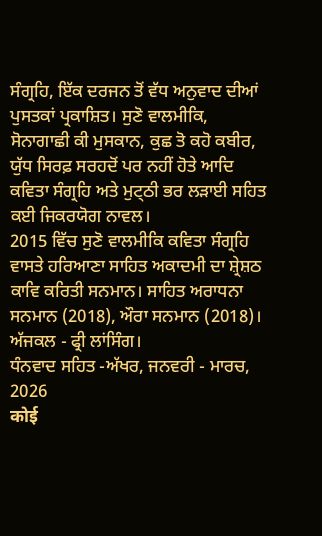ਸੰਗ੍ਰਹਿ, ਇੱਕ ਦਰਜਨ ਤੋਂ ਵੱਧ ਅਨੁਵਾਦ ਦੀਆਂ ਪੁਸਤਕਾਂ ਪ੍ਰਕਾਸ਼ਿਤ। ਸੁਣੋ ਵਾਲਮੀਕਿ, ਸੋਨਾਗਾਛੀ ਕੀ ਮੁਸਕਾਨ, ਕੁਛ ਤੋ ਕਹੋ ਕਬੀਰ, ਯੁੱਧ ਸਿਰਫ਼ ਸਰਹਦੋਂ ਪਰ ਨਹੀਂ ਹੋਤੇ ਆਦਿ ਕਵਿਤਾ ਸੰਗ੍ਰਹਿ ਅਤੇ ਮੁਟ੍ਠੀ ਭਰ ਲੜਾਈ ਸਹਿਤ ਕਈ ਜਿਕਰਯੋਗ ਨਾਵਲ।
2015 ਵਿੱਚ ਸੁਣੋ ਵਾਲਮੀਕਿ ਕਵਿਤਾ ਸੰਗ੍ਰਹਿ ਵਾਸਤੇ ਹਰਿਆਣਾ ਸਾਹਿਤ ਅਕਾਦਮੀ ਦਾ ਸ਼੍ਰੇਸ਼ਠ ਕਾਵਿ ਕਰਿਤੀ ਸਨਮਾਨ। ਸਾਹਿਤ ਅਰਾਧਨਾ ਸਨਮਾਨ (2018), ਔਰਾ ਸਨਮਾਨ (2018)। ਅੱਜਕਲ - ਫ੍ਰੀ ਲਾਂਸਿੰਗ।
ਧੰਨਵਾਦ ਸਹਿਤ -ਅੱਖਰ, ਜਨਵਰੀ - ਮਾਰਚ, 2026
कोई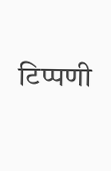टिप्पणी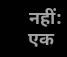नहीं:
एक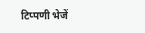टिप्पणी भेजें